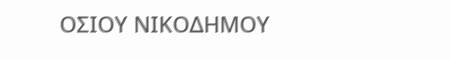ΟΣΙΟΥ ΝΙΚΟΔΗΜΟΥ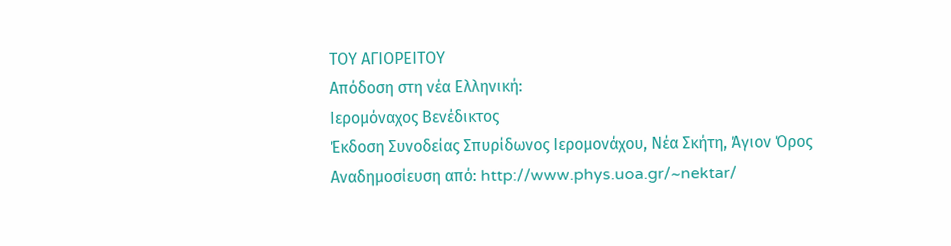ΤΟΥ ΑΓΙΟΡΕΙΤΟΥ
Απόδοση στη νέα Ελληνική:
Ιερομόναχος Βενέδικτος
Έκδοση Συνοδείας Σπυρίδωνος Ιερομονάχου, Νέα Σκήτη, Άγιον Όρος
Αναδημοσίευση από: http://www.phys.uoa.gr/~nektar/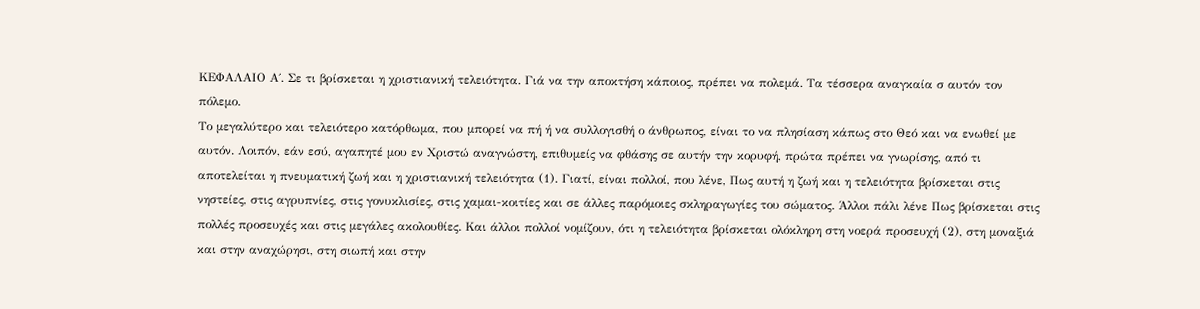ΚΕΦΑΛΑΙΟ Α΄. Σε τι βρίσκεται η χριστιανική τελειότητα. Γιά να την αποκτήση κάποιος, πρέπει να πολεμά. Τα τέσσερα αναγκαία σ αυτόν τον πόλεμο.
Το μεγαλύτερο και τελειότερο κατόρθωμα, που μπορεί να πή ή να συλλογισθή ο άνθρωπος, είναι το να πλησίαση κάπως στο Θεό και να ενωθεί με αυτόν. Λοιπόν, εάν εσύ, αγαπητέ μου εν Χριστώ αναγνώστη, επιθυμείς να φθάσης σε αυτήν την κορυφή, πρώτα πρέπει να γνωρίσης, από τι αποτελείται η πνευματική ζωή και η χριστιανική τελειότητα (1). Γιατί, είναι πολλοί, που λένε, Πως αυτή η ζωή και η τελειότητα βρίσκεται στις νηστείες, στις αγρυπνίες, στις γονυκλισίες, στις χαμαι-κοιτίες και σε άλλες παρόμοιες σκληραγωγίες του σώματος. Άλλοι πάλι λένε Πως βρίσκεται στις πολλές προσευχές και στις μεγάλες ακολουθίες. Και άλλοι πολλοί νομίζουν, ότι η τελειότητα βρίσκεται ολόκληρη στη νοερά προσευχή (2), στη μοναξιά και στην αναχώρησι, στη σιωπή και στην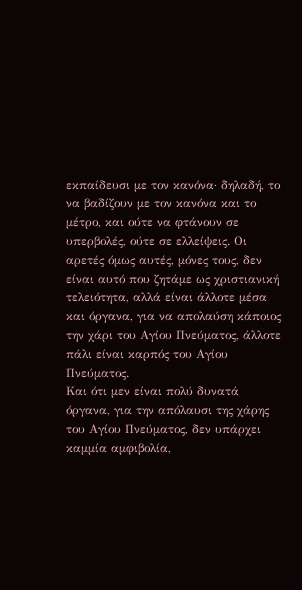εκπαίδευσι με τον κανόνα· δηλαδή, το να βαδίζουν με τον κανόνα και το μέτρο, και ούτε να φτάνουν σε υπερβολές, ούτε σε ελλείψεις. Οι αρετές όμως αυτές, μόνες τους, δεν είναι αυτό που ζητάμε ως χριστιανική τελειότητα, αλλά είναι άλλοτε μέσα και όργανα, για να απολαύση κάποιος την χάρι του Αγίου Πνεύματος, άλλοτε πάλι είναι καρπός του Αγίου Πνεύματος.
Και ότι μεν είναι πολύ δυνατά όργανα, για την απόλαυσι της χάρης του Αγίου Πνεύματος, δεν υπάρχει καμμία αμφιβολία,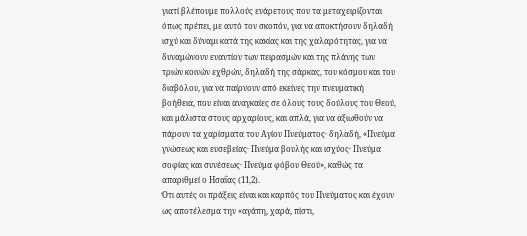γιατί βλέπουμε πολλούς ενάρετους που τα μεταχειρίζονται όπως πρέπει, με αυτό τον σκοπόν, για να αποκτήσουν δηλαδή ισχύ και δύναμι κατά της κακίας και της χαλαρότητας, για να δυναμώνουν εναντίον των πειρασμών και της πλάνης των τριών κοινών εχθρών, δηλαδή της σάρκας, του κόσμου και του διαβόλου, για να παίρνουν από εκείνες την πνευματική βοήθεια, που είναι αναγκαίες σε όλους τους δούλους του Θεού, και μάλιστα στους αρχαρίους, και απλά, για να αξιωθούν να πάρουν τα χαρίσματα του Αγίου Πνεύματος· δηλαδή, «Πνεύμα γνώσεως και ευσεβείας· Πνεύμα βουλής και ισχύος· Πνεύμα σοφίας και συνέσεως· Πνεύμα φόβου Θεού», καθώς τα απαριθμεί ο Ησαΐας (11,2).
Ότι αυτές οι πράξεις είναι και καρπός του Πνεύματος και έχουν ως αποτέλεσμα την «αγάπη, χαρά, πίστι,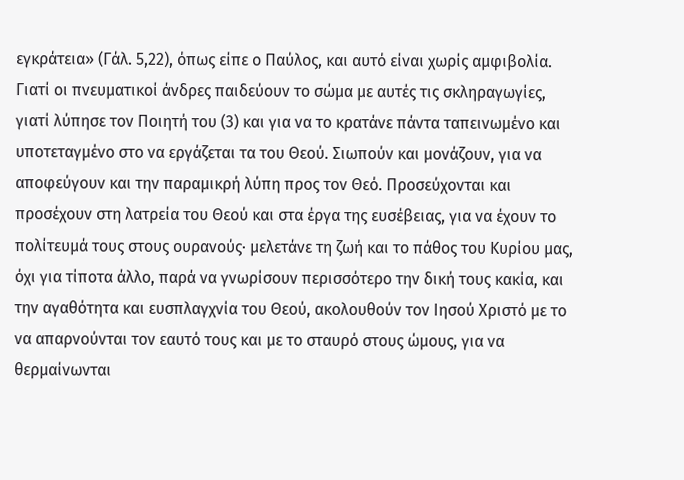εγκράτεια» (Γάλ. 5,22), όπως είπε ο Παύλος, και αυτό είναι χωρίς αμφιβολία. Γιατί οι πνευματικοί άνδρες παιδεύουν το σώμα με αυτές τις σκληραγωγίες, γιατί λύπησε τον Ποιητή του (3) και για να το κρατάνε πάντα ταπεινωμένο και υποτεταγμένο στο να εργάζεται τα του Θεού. Σιωπούν και μονάζουν, για να αποφεύγουν και την παραμικρή λύπη προς τον Θεό. Προσεύχονται και προσέχουν στη λατρεία του Θεού και στα έργα της ευσέβειας, για να έχουν το πολίτευμά τους στους ουρανούς· μελετάνε τη ζωή και το πάθος του Κυρίου μας, όχι για τίποτα άλλο, παρά να γνωρίσουν περισσότερο την δική τους κακία, και την αγαθότητα και ευσπλαγχνία του Θεού, ακολουθούν τον Ιησού Χριστό με το να απαρνούνται τον εαυτό τους και με το σταυρό στους ώμους, για να θερμαίνωνται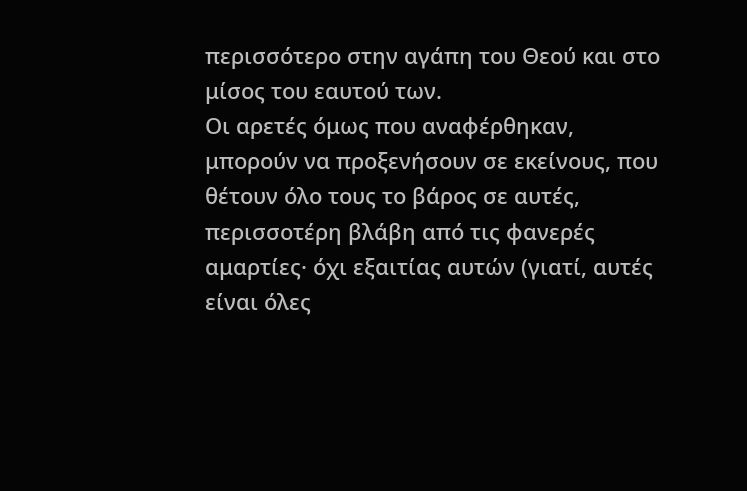περισσότερο στην αγάπη του Θεού και στο μίσος του εαυτού των.
Οι αρετές όμως που αναφέρθηκαν, μπορούν να προξενήσουν σε εκείνους, που θέτουν όλο τους το βάρος σε αυτές, περισσοτέρη βλάβη από τις φανερές αμαρτίες· όχι εξαιτίας αυτών (γιατί, αυτές είναι όλες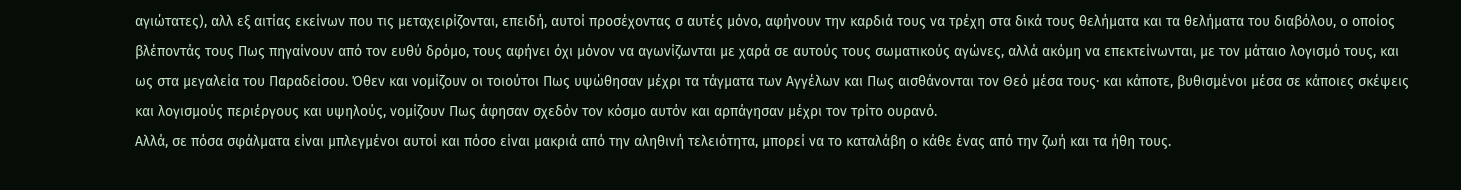αγιώτατες), αλλ εξ αιτίας εκείνων που τις μεταχειρίζονται, επειδή, αυτοί προσέχοντας σ αυτές μόνο, αφήνουν την καρδιά τους να τρέχη στα δικά τους θελήματα και τα θελήματα του διαβόλου, ο οποίος βλέποντάς τους Πως πηγαίνουν από τον ευθύ δρόμο, τους αφήνει όχι μόνον να αγωνίζωνται με χαρά σε αυτούς τους σωματικούς αγώνες, αλλά ακόμη να επεκτείνωνται, με τον μάταιο λογισμό τους, και ως στα μεγαλεία του Παραδείσου. Όθεν και νομίζουν οι τοιούτοι Πως υψώθησαν μέχρι τα τάγματα των Αγγέλων και Πως αισθάνονται τον Θεό μέσα τους· και κάποτε, βυθισμένοι μέσα σε κάποιες σκέψεις και λογισμούς περιέργους και υψηλούς, νομίζουν Πως άφησαν σχεδόν τον κόσμο αυτόν και αρπάγησαν μέχρι τον τρίτο ουρανό.
Αλλά, σε πόσα σφάλματα είναι μπλεγμένοι αυτοί και πόσο είναι μακριά από την αληθινή τελειότητα, μπορεί να το καταλάβη ο κάθε ένας από την ζωή και τα ήθη τους.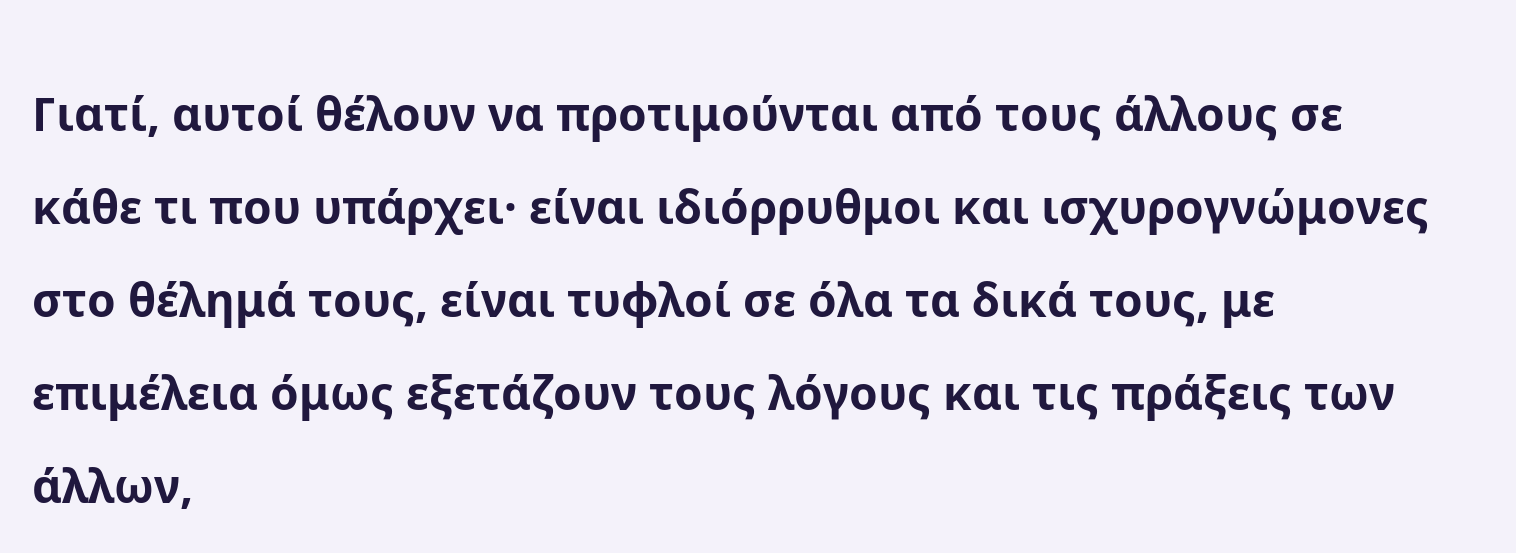Γιατί, αυτοί θέλουν να προτιμούνται από τους άλλους σε κάθε τι που υπάρχει· είναι ιδιόρρυθμοι και ισχυρογνώμονες στο θέλημά τους, είναι τυφλοί σε όλα τα δικά τους, με επιμέλεια όμως εξετάζουν τους λόγους και τις πράξεις των άλλων,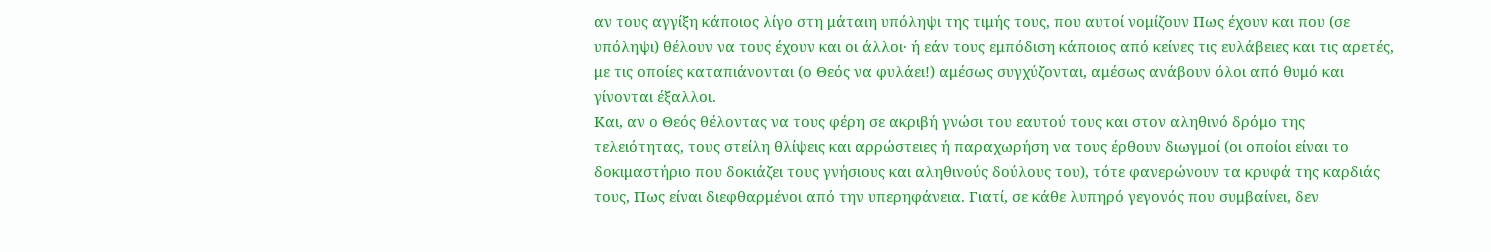αν τους αγγίξη κάποιος λίγο στη μάταιη υπόληψι της τιμής τους, που αυτοί νομίζουν Πως έχουν και που (σε υπόληψι) θέλουν να τους έχουν και οι άλλοι· ή εάν τους εμπόδιση κάποιος από κείνες τις ευλάβειες και τις αρετές, με τις οποίες καταπιάνονται (ο Θεός να φυλάει!) αμέσως συγχύζονται, αμέσως ανάβουν όλοι από θυμό και γίνονται έξαλλοι.
Και, αν ο Θεός θέλοντας να τους φέρη σε ακριβή γνώσι του εαυτού τους και στον αληθινό δρόμο της τελειότητας, τους στείλη θλίψεις και αρρώστειες ή παραχωρήση να τους έρθουν διωγμοί (οι οποίοι είναι το δοκιμαστήριο που δοκιάζει τους γνήσιους και αληθινούς δούλους του), τότε φανερώνουν τα κρυφά της καρδιάς τους, Πως είναι διεφθαρμένοι από την υπερηφάνεια. Γιατί, σε κάθε λυπηρό γεγονός που συμβαίνει, δεν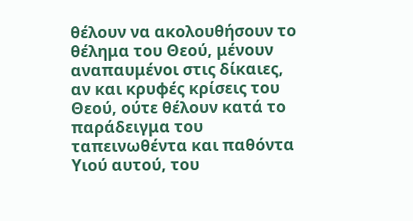θέλουν να ακολουθήσουν το θέλημα του Θεού, μένουν αναπαυμένοι στις δίκαιες, αν και κρυφές κρίσεις του Θεού, ούτε θέλουν κατά το παράδειγμα του ταπεινωθέντα και παθόντα Υιού αυτού, του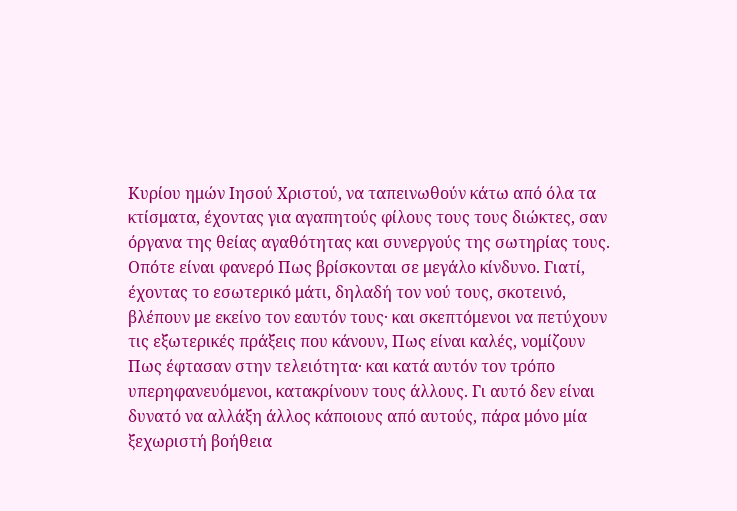Κυρίου ημών Ιησού Χριστού, να ταπεινωθούν κάτω από όλα τα κτίσματα, έχοντας για αγαπητούς φίλους τους τους διώκτες, σαν όργανα της θείας αγαθότητας και συνεργούς της σωτηρίας τους.
Οπότε είναι φανερό Πως βρίσκονται σε μεγάλο κίνδυνο. Γιατί, έχοντας το εσωτερικό μάτι, δηλαδή τον νού τους, σκοτεινό, βλέπουν με εκείνο τον εαυτόν τους· και σκεπτόμενοι να πετύχουν τις εξωτερικές πράξεις που κάνουν, Πως είναι καλές, νομίζουν Πως έφτασαν στην τελειότητα· και κατά αυτόν τον τρόπο υπερηφανευόμενοι, κατακρίνουν τους άλλους. Γι αυτό δεν είναι δυνατό να αλλάξη άλλος κάποιους από αυτούς, πάρα μόνο μία ξεχωριστή βοήθεια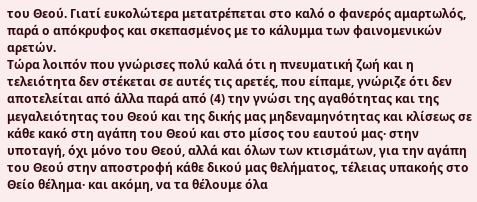του Θεού. Γιατί ευκολώτερα μετατρέπεται στο καλό ο φανερός αμαρτωλός, παρά ο απόκρυφος και σκεπασμένος με το κάλυμμα των φαινομενικών αρετών.
Τώρα λοιπόν που γνώρισες πολύ καλά ότι η πνευματική ζωή και η τελειότητα δεν στέκεται σε αυτές τις αρετές, που είπαμε, γνώριζε ότι δεν αποτελείται από άλλα παρά από (4) την γνώσι της αγαθότητας και της μεγαλειότητας του Θεού και της δικής μας μηδεναμηνότητας και κλίσεως σε κάθε κακό στη αγάπη του Θεού και στο μίσος του εαυτού μας· στην υποταγή, όχι μόνο του Θεού, αλλά και όλων των κτισμάτων, για την αγάπη του Θεού στην αποστροφή κάθε δικού μας θελήματος, τέλειας υπακοής στο Θείο θέλημα· και ακόμη, να τα θέλουμε όλα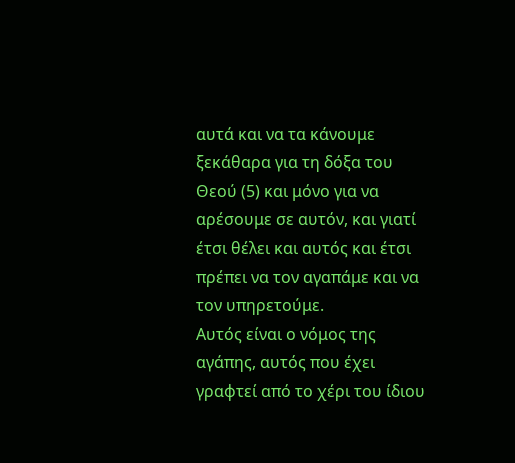αυτά και να τα κάνουμε ξεκάθαρα για τη δόξα του Θεού (5) και μόνο για να αρέσουμε σε αυτόν, και γιατί έτσι θέλει και αυτός και έτσι πρέπει να τον αγαπάμε και να τον υπηρετούμε.
Αυτός είναι ο νόμος της αγάπης, αυτός που έχει γραφτεί από το χέρι του ίδιου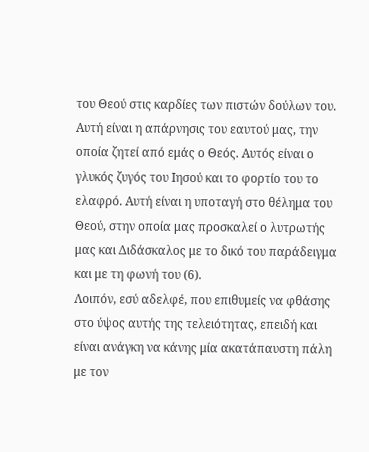του Θεού στις καρδίες των πιστών δούλων του. Αυτή είναι η απάρνησις του εαυτού μας, την οποία ζητεί από εμάς ο Θεός. Αυτός είναι ο γλυκός ζυγός του Ιησού και το φορτίο του το ελαφρό. Αυτή είναι η υποταγή στο θέλημα του Θεού, στην οποία μας προσκαλεί ο λυτρωτής μας και Διδάσκαλος με το δικό του παράδειγμα και με τη φωνή του (6).
Λοιπόν, εσύ αδελφέ, που επιθυμείς να φθάσης στο ύψος αυτής της τελειότητας, επειδή και είναι ανάγκη να κάνης μία ακατάπαυστη πάλη με τον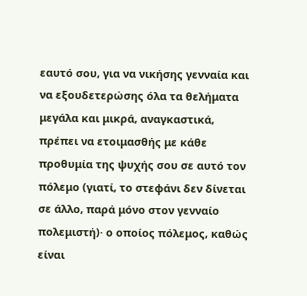εαυτό σου, για να νικήσης γενναία και να εξουδετερώσης όλα τα θελήματα μεγάλα και μικρά, αναγκαστικά, πρέπει να ετοιμασθής με κάθε προθυμία της ψυχής σου σε αυτό τον πόλεμο (γιατί, το στεφάνι δεν δίνεται σε άλλο, παρά μόνο στον γενναίο πολεμιστή)· ο οποίος πόλεμος, καθώς είναι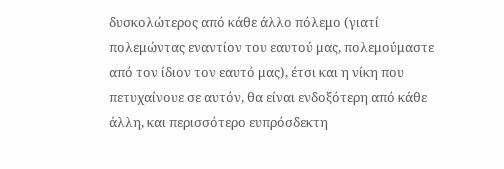δυσκολώτερος από κάθε άλλο πόλεμο (γιατί πολεμώντας εναντίον του εαυτού μας, πολεμούμαστε από τον ίδιον τον εαυτό μας), έτσι και η νίκη που πετυχαίνουε σε αυτόν, θα είναι ενδοξότερη από κάθε άλλη, και περισσότερο ευπρόσδεκτη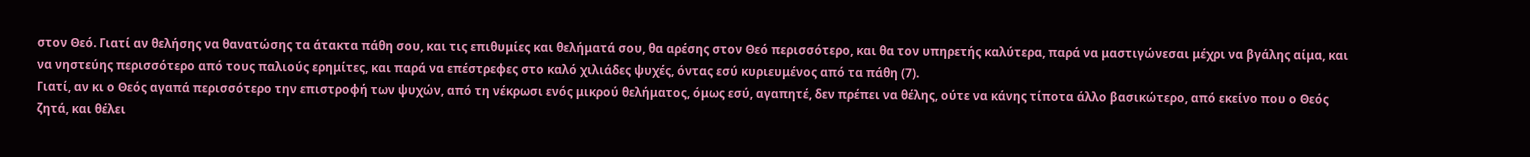στον Θεό. Γιατί αν θελήσης να θανατώσης τα άτακτα πάθη σου, και τις επιθυμίες και θελήματά σου, θα αρέσης στον Θεό περισσότερο, και θα τον υπηρετής καλύτερα, παρά να μαστιγώνεσαι μέχρι να βγάλης αίμα, και να νηστεύης περισσότερο από τους παλιούς ερημίτες, και παρά να επέστρεφες στο καλό χιλιάδες ψυχές, όντας εσύ κυριευμένος από τα πάθη (7).
Γιατί, αν κι ο Θεός αγαπά περισσότερο την επιστροφή των ψυχών, από τη νέκρωσι ενός μικρού θελήματος, όμως εσύ, αγαπητέ, δεν πρέπει να θέλης, ούτε να κάνης τίποτα άλλο βασικώτερο, από εκείνο που ο Θεός ζητά, και θέλει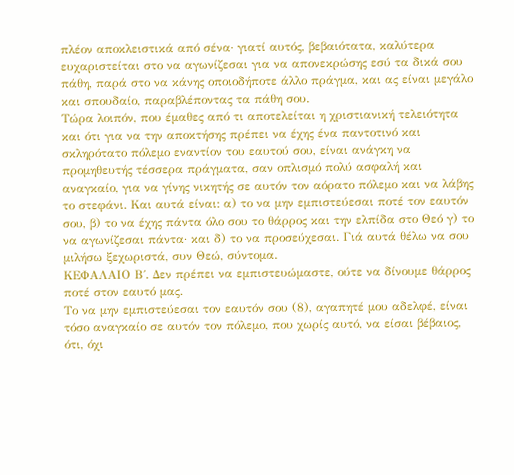πλέον αποκλειστικά από σένα· γιατί αυτός, βεβαιότατα, καλύτερα ευχαριστείται στο να αγωνίζεσαι για να απονεκρώσης εσύ τα δικά σου πάθη, παρά στο να κάνης οποιοδήποτε άλλο πράγμα, και ας είναι μεγάλο και σπουδαίο, παραβλέποντας τα πάθη σου.
Τώρα λοιπόν, που έμαθες από τι αποτελείται η χριστιανική τελειότητα και ότι για να την αποκτήσης πρέπει να έχης ένα παντοτινό και σκληρότατο πόλεμο εναντίον του εαυτού σου, είναι ανάγκη να προμηθευτής τέσσερα πράγματα, σαν οπλισμό πολύ ασφαλή και αναγκαίο, για να γίνης νικητής σε αυτόν τον αόρατο πόλεμο και να λάβης το στεφάνι. Και αυτά είναι: α) το να μην εμπιστεύεσαι ποτέ τον εαυτόν σου, β) το να έχης πάντα όλο σου το θάρρος και την ελπίδα στο Θεό γ) το να αγωνίζεσαι πάντα· και δ) το να προσεύχεσαι. Γιά αυτά θέλω να σου μιλήσω ξεχωριστά, συν Θεώ, σύντομα.
ΚΕΦΑΛΑΙΟ Β΄. Δεν πρέπει να εμπιστευώμαστε, ούτε να δίνουμε θάρρος ποτέ στον εαυτό μας.
Το να μην εμπιστεύεσαι τον εαυτόν σου (8), αγαπητέ μου αδελφέ, είναι τόσο αναγκαίο σε αυτόν τον πόλεμο, που χωρίς αυτό, να είσαι βέβαιος, ότι, όχι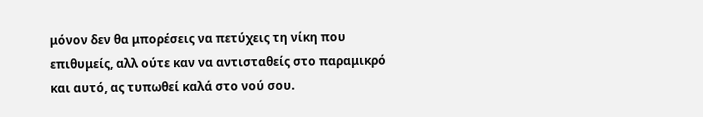μόνον δεν θα μπορέσεις να πετύχεις τη νίκη που επιθυμείς, αλλ ούτε καν να αντισταθείς στο παραμικρό και αυτό, ας τυπωθεί καλά στο νού σου.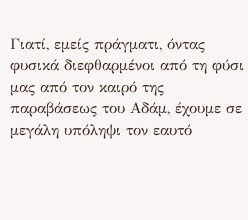Γιατί, εμείς πράγματι, όντας φυσικά διεφθαρμένοι από τη φύσι μας από τον καιρό της παραβάσεως του Αδάμ, έχουμε σε μεγάλη υπόληψι τον εαυτό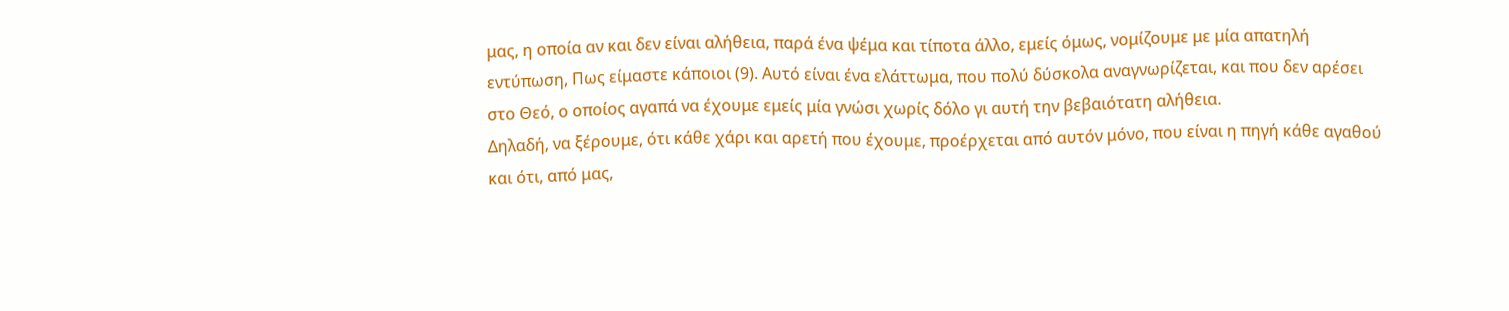μας, η οποία αν και δεν είναι αλήθεια, παρά ένα ψέμα και τίποτα άλλο, εμείς όμως, νομίζουμε με μία απατηλή εντύπωση, Πως είμαστε κάποιοι (9). Αυτό είναι ένα ελάττωμα, που πολύ δύσκολα αναγνωρίζεται, και που δεν αρέσει στο Θεό, ο οποίος αγαπά να έχουμε εμείς μία γνώσι χωρίς δόλο γι αυτή την βεβαιότατη αλήθεια.
Δηλαδή, να ξέρουμε, ότι κάθε χάρι και αρετή που έχουμε, προέρχεται από αυτόν μόνο, που είναι η πηγή κάθε αγαθού και ότι, από μας,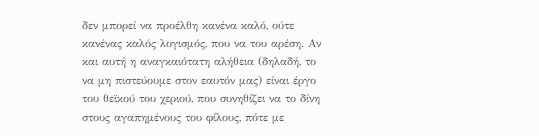δεν μπορεί να προέλθη κανένα καλό, ούτε κανένας καλός λογισμός, που να του αρέση. Αν και αυτή η αναγκαιότατη αλήθεια (δηλαδή, το να μη πιστεύουμε στον εαυτόν μας) είναι έργο του θεϊκού του χεριού, που συνηθίζει να το δίνη στους αγαπημένους του φίλους, πότε με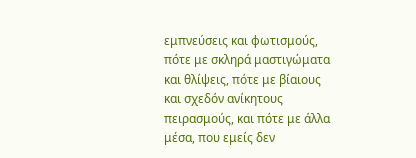εμπνεύσεις και φωτισμούς, πότε με σκληρά μαστιγώματα και θλίψεις, πότε με βίαιους και σχεδόν ανίκητους πειρασμούς, και πότε με άλλα μέσα, που εμείς δεν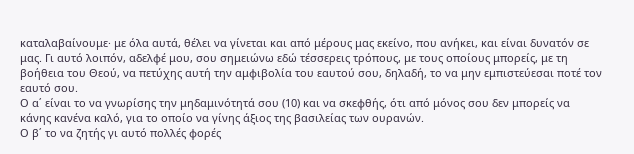καταλαβαίνουμε· με όλα αυτά, θέλει να γίνεται και από μέρους μας εκείνο, που ανήκει, και είναι δυνατόν σε μας. Γι αυτό λοιπόν, αδελφέ μου, σου σημειώνω εδώ τέσσερεις τρόπους, με τους οποίους μπορείς, με τη βοήθεια του Θεού, να πετύχης αυτή την αμφιβολία του εαυτού σου, δηλαδή, το να μην εμπιστεύεσαι ποτέ τον εαυτό σου.
Ο α΄ είναι το να γνωρίσης την μηδαμινότητά σου (10) και να σκεφθής, ότι από μόνος σου δεν μπορείς να κάνης κανένα καλό, για το οποίο να γίνης άξιος της βασιλείας των ουρανών.
Ο β΄ το να ζητής γι αυτό πολλές φορές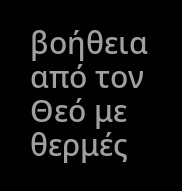βοήθεια από τον Θεό με θερμές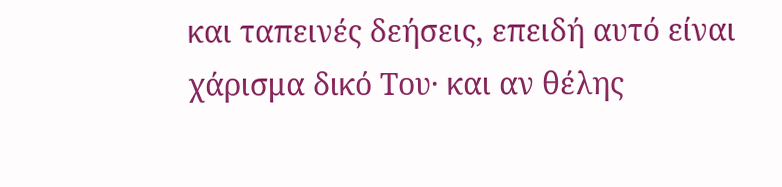και ταπεινές δεήσεις, επειδή αυτό είναι χάρισμα δικό Του· και αν θέλης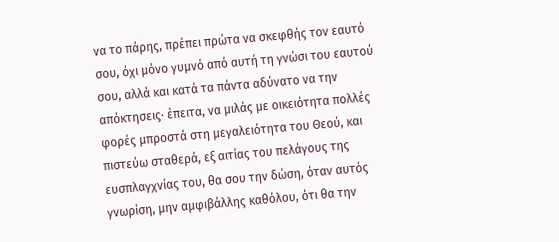να το πάρης, πρέπει πρώτα να σκεφθής τον εαυτό σου, όχι μόνο γυμνό από αυτή τη γνώσι του εαυτού σου, αλλά και κατά τα πάντα αδύνατο να την απόκτησεις· έπειτα, να μιλάς με οικειότητα πολλές φορές μπροστά στη μεγαλειότητα του Θεού, και πιστεύω σταθερά, εξ αιτίας του πελάγους της ευσπλαγχνίας του, θα σου την δώση, όταν αυτός γνωρίση, μην αμφιβάλλης καθόλου, ότι θα την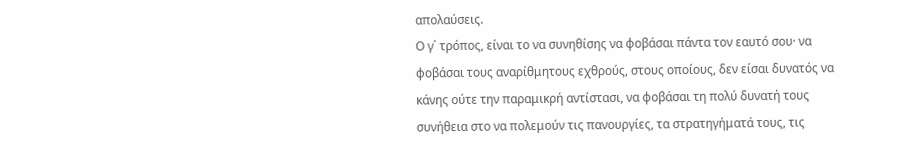απολαύσεις.
Ο γ΄ τρόπος, είναι το να συνηθίσης να φοβάσαι πάντα τον εαυτό σου· να φοβάσαι τους αναρίθμητους εχθρούς, στους οποίους, δεν είσαι δυνατός να κάνης ούτε την παραμικρή αντίστασι, να φοβάσαι τη πολύ δυνατή τους συνήθεια στο να πολεμούν τις πανουργίες, τα στρατηγήματά τους, τις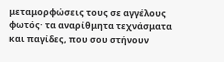μεταμορφώσεις τους σε αγγέλους φωτός· τα αναρίθμητα τεχνάσματα και παγίδες, που σου στήνουν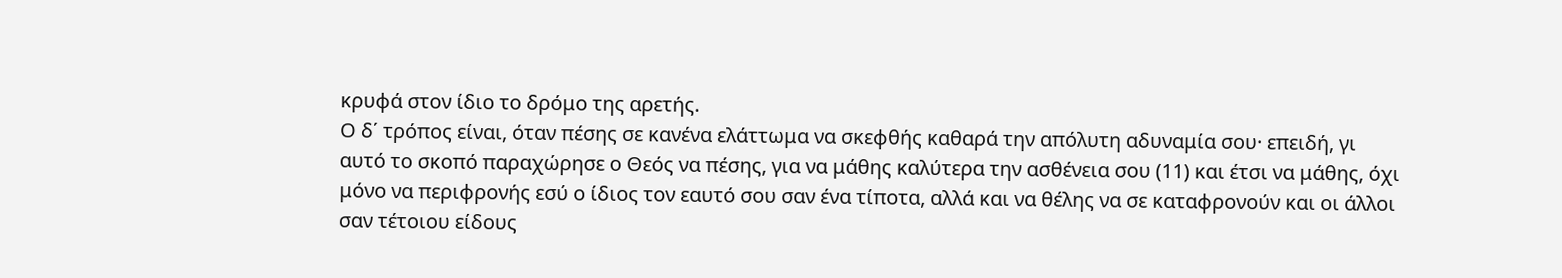κρυφά στον ίδιο το δρόμο της αρετής.
Ο δ΄ τρόπος είναι, όταν πέσης σε κανένα ελάττωμα να σκεφθής καθαρά την απόλυτη αδυναμία σου· επειδή, γι αυτό το σκοπό παραχώρησε ο Θεός να πέσης, για να μάθης καλύτερα την ασθένεια σου (11) και έτσι να μάθης, όχι μόνο να περιφρονής εσύ ο ίδιος τον εαυτό σου σαν ένα τίποτα, αλλά και να θέλης να σε καταφρονούν και οι άλλοι σαν τέτοιου είδους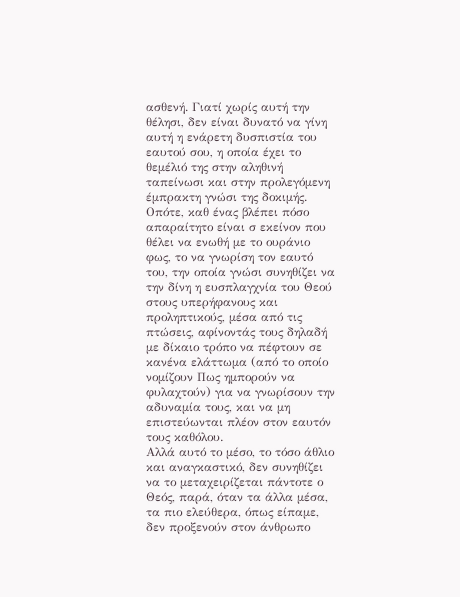ασθενή. Γιατί χωρίς αυτή την θέλησι, δεν είναι δυνατό να γίνη αυτή η ενάρετη δυσπιστία του εαυτού σου, η οποία έχει το θεμέλιό της στην αληθινή ταπείνωσι και στην προλεγόμενη έμπρακτη γνώσι της δοκιμής.
Οπότε, καθ ένας βλέπει πόσο απαραίτητο είναι σ εκείνον που θέλει να ενωθή με το ουράνιο φως, το να γνωρίση τον εαυτό του, την οποία γνώσι συνηθίζει να την δίνη η ευσπλαγχνία του Θεού στους υπερήφανους και προληπτικούς, μέσα από τις πτώσεις, αφίνοντάς τους δηλαδή με δίκαιο τρόπο να πέφτουν σε κανένα ελάττωμα (από το οποίο νομίζουν Πως ημπορούν να φυλαχτούν) για να γνωρίσουν την αδυναμία τους, και να μη επιστεύωνται πλέον στον εαυτόν τους καθόλου.
Αλλά αυτό το μέσο, το τόσο άθλιο και αναγκαστικό, δεν συνηθίζει να το μεταχειρίζεται πάντοτε ο Θεός, παρά, όταν τα άλλα μέσα, τα πιο ελεύθερα, όπως είπαμε, δεν προξενούν στον άνθρωπο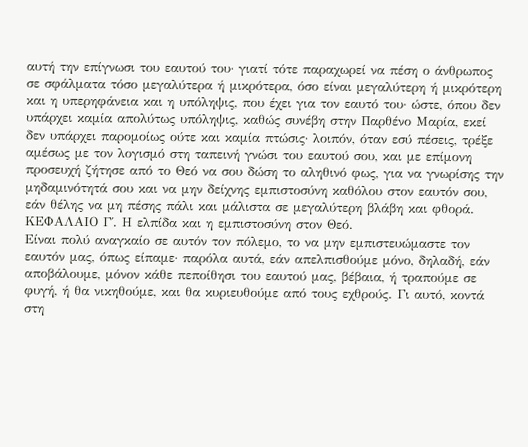αυτή την επίγνωσι του εαυτού του· γιατί τότε παραχωρεί να πέση ο άνθρωπος σε σφάλματα τόσο μεγαλύτερα ή μικρότερα, όσο είναι μεγαλύτερη ή μικρότερη και η υπερηφάνεια και η υπόληψις, που έχει για τον εαυτό του· ώστε, όπου δεν υπάρχει καμία απολύτως υπόληψις, καθώς συνέβη στην Παρθένο Μαρία, εκεί δεν υπάρχει παρομοίως ούτε και καμία πτώσις· λοιπόν, όταν εσύ πέσεις, τρέξε αμέσως με τον λογισμό στη ταπεινή γνώσι του εαυτού σου, και με επίμονη προσευχή ζήτησε από το Θεό να σου δώση το αληθινό φως, για να γνωρίσης την μηδαμινότητά σου και να μην δείχνης εμπιστοσύνη καθόλου στον εαυτόν σου, εάν θέλης να μη πέσης πάλι και μάλιστα σε μεγαλύτερη βλάβη και φθορά.
ΚΕΦΑΛΑΙΟ Γ΄. Η ελπίδα και η εμπιστοσύνη στον Θεό.
Είναι πολύ αναγκαίο σε αυτόν τον πόλεμο, το να μην εμπιστευώμαστε τον εαυτόν μας, όπως είπαμε· παρόλα αυτά, εάν απελπισθούμε μόνο, δηλαδή, εάν αποβάλουμε, μόνον κάθε πεποίθησι του εαυτού μας, βέβαια, ή τραπούμε σε φυγή, ή θα νικηθούμε, και θα κυριευθούμε από τους εχθρούς. Γι αυτό, κοντά στη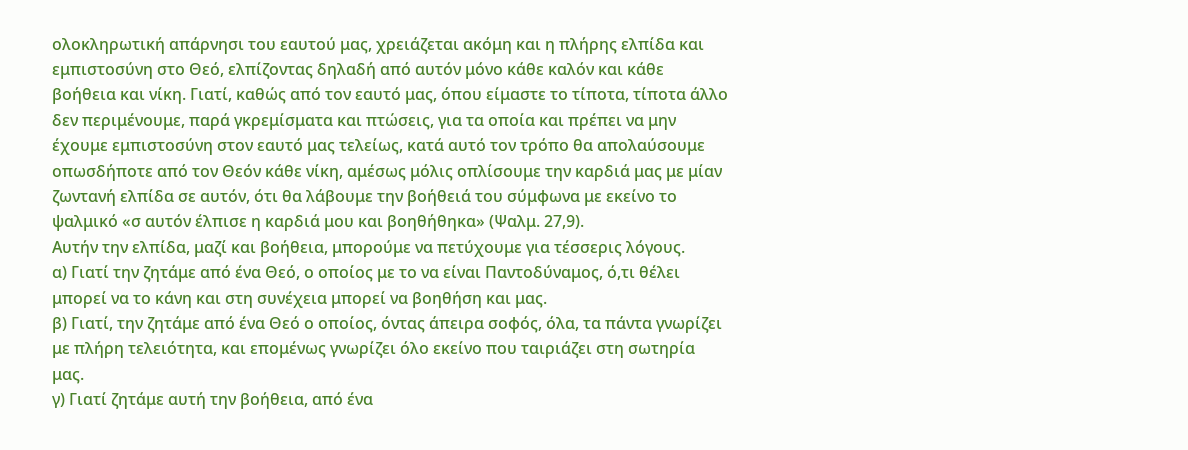ολοκληρωτική απάρνησι του εαυτού μας, χρειάζεται ακόμη και η πλήρης ελπίδα και εμπιστοσύνη στο Θεό, ελπίζοντας δηλαδή από αυτόν μόνο κάθε καλόν και κάθε βοήθεια και νίκη. Γιατί, καθώς από τον εαυτό μας, όπου είμαστε το τίποτα, τίποτα άλλο δεν περιμένουμε, παρά γκρεμίσματα και πτώσεις, για τα οποία και πρέπει να μην έχουμε εμπιστοσύνη στον εαυτό μας τελείως, κατά αυτό τον τρόπο θα απολαύσουμε οπωσδήποτε από τον Θεόν κάθε νίκη, αμέσως μόλις οπλίσουμε την καρδιά μας με μίαν ζωντανή ελπίδα σε αυτόν, ότι θα λάβουμε την βοήθειά του σύμφωνα με εκείνο το ψαλμικό «σ αυτόν έλπισε η καρδιά μου και βοηθήθηκα» (Ψαλμ. 27,9).
Αυτήν την ελπίδα, μαζί και βοήθεια, μπορούμε να πετύχουμε για τέσσερις λόγους.
α) Γιατί την ζητάμε από ένα Θεό, ο οποίος με το να είναι Παντοδύναμος, ό,τι θέλει μπορεί να το κάνη και στη συνέχεια μπορεί να βοηθήση και μας.
β) Γιατί, την ζητάμε από ένα Θεό ο οποίος, όντας άπειρα σοφός, όλα, τα πάντα γνωρίζει με πλήρη τελειότητα, και επομένως γνωρίζει όλο εκείνο που ταιριάζει στη σωτηρία μας.
γ) Γιατί ζητάμε αυτή την βοήθεια, από ένα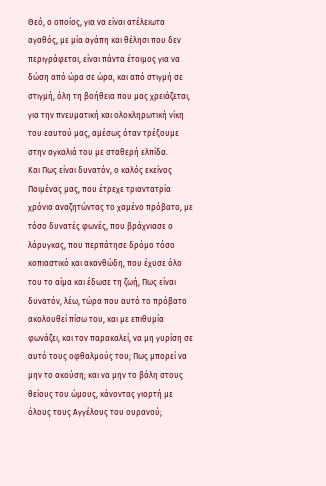Θεό, ο οποίος, για να είναι ατέλειωτα αγαθός, με μία αγάπη και θέλησι που δεν περιγράφεται, είναι πάντα έτοιμος για να δώση από ώρα σε ώρα, και από στιγμή σε στιγμή, όλη τη βοήθεια που μας χρειάζεται, για την πνευματική και ολοκληρωτική νίκη του εαυτού μας, αμέσως όταν τρέξουμε στην αγκαλιά του με σταθερή ελπίδα.
Και Πως είναι δυνατόν, ο καλός εκείνος Ποιμένας μας, που έτρεχε τριαντατρία χρόνια αναζητώντας το χαμένο πρόβατο, με τόσο δυνατές φωνές, που βράχνιασε ο λάρυγκας, που περπάτησε δρόμο τόσο κοπιαστικό και ακανθώδη, που έχυσε όλο του το αίμα και έδωσε τη ζωή, Πως είναι δυνατόν, λέω, τώρα που αυτό το πρόβατο ακολουθεί πίσω του, και με επιθυμία φωνάζει, και τον παρακαλεί, να μη γυρίση σε αυτό τους οφθαλμούς του; Πως μπορεί να μην το ακούση; και να μην το βάλη στους θείους του ώμους, κάνοντας γιορτή με όλους τους Αγγέλους του ουρανού;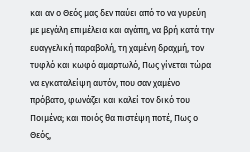και αν ο Θεός μας δεν παύει από το να γυρεύη με μεγάλη επιμέλεια και αγάπη, να βρή κατά την ευαγγελική παραβολή, τη χαμένη δραχμή, τον τυφλό και κωφό αμαρτωλό, Πως γίνεται τώρα να εγκαταλείψη αυτόν, που σαν χαμένο πρόβατο, φωνάζει και καλεί τον δικό του Ποιμένα; και ποιός θα πιστέψη ποτέ, Πως ο Θεός,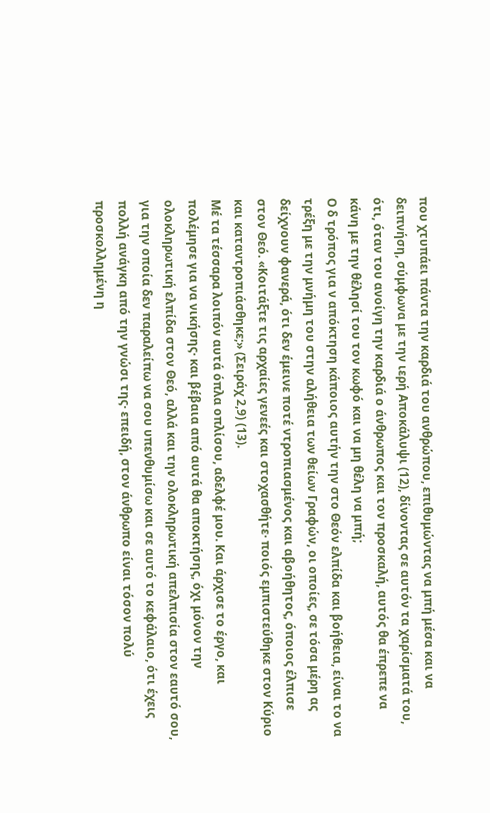που χτυπάει πάντα την καρδιά του ανθρώπου, επιθυμώντας να μπή μέσα και να δειπνήση, σύμφωνα με την ιερή Αποκάλυψι (12), δίνοντας σε αυτόν τα χαρίσματά του, ότι, όταν του ανοίγη την καρδιά ο άνθρωπος και τον προσκαλή, αυτός θα έπρεπε να κάνη με την θέλησί του τον κωφό και να μη θέλη να μπή;
Ο δ τρόπος για ν απόκτηση κάποιος αυτήν την στο Θεόν ελπίδα και βοήθεια, είναι το να τρέξη με την μνήμη του στην αλήθεια των θείων Γραφών, οι οποίες, σε τόσα μέρη ας δείχνουν φανερά, ότι δεν έμεινε ποτέ ντροπιασμένος και αβοήθητος, όποιος έλπισε στον Θεό. «Κοιτάξτε τις αρχαίες γενεές και στοχασθήτε· ποιός εμπιστεύθηκε στον Κύριο και καταντροπιάσθηκε;» (Σειράχ 2,9) (13).
Μέ τα τέσσαρα λοιπόν αυτά όπλα οπλίσου, αδελφέ μου. Και άρχισε το έργο, και πολέμησε για να νικήσης· και βέβαια από αυτά θα αποκτήσης, όχι μόνον την ολοκληρωτική ελπίδα στον Θεό, αλλά και την ολοκληρωτική απελπισία στον εαυτό σου, για την οποία δεν παραλείπω να σου υπενθυμίσω και σε αυτό το κεφάλαιο, ότι έχεις πολλή ανάγκη από την γνώσι της· επειδή, στον άνθρωπο είναι τόσον πολύ προσκολλημένη η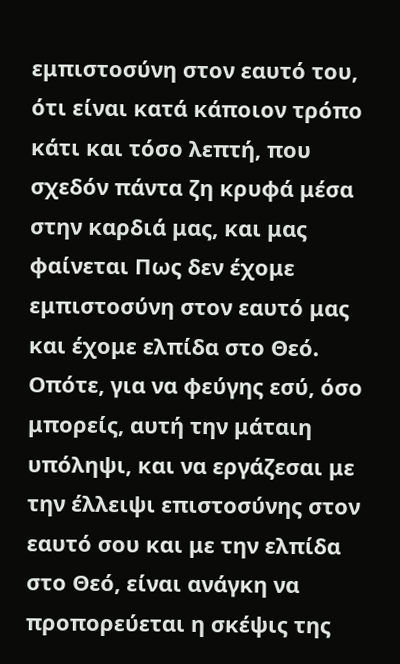εμπιστοσύνη στον εαυτό του, ότι είναι κατά κάποιον τρόπο κάτι και τόσο λεπτή, που σχεδόν πάντα ζη κρυφά μέσα στην καρδιά μας, και μας φαίνεται Πως δεν έχομε εμπιστοσύνη στον εαυτό μας και έχομε ελπίδα στο Θεό. Οπότε, για να φεύγης εσύ, όσο μπορείς, αυτή την μάταιη υπόληψι, και να εργάζεσαι με την έλλειψι επιστοσύνης στον εαυτό σου και με την ελπίδα στο Θεό, είναι ανάγκη να προπορεύεται η σκέψις της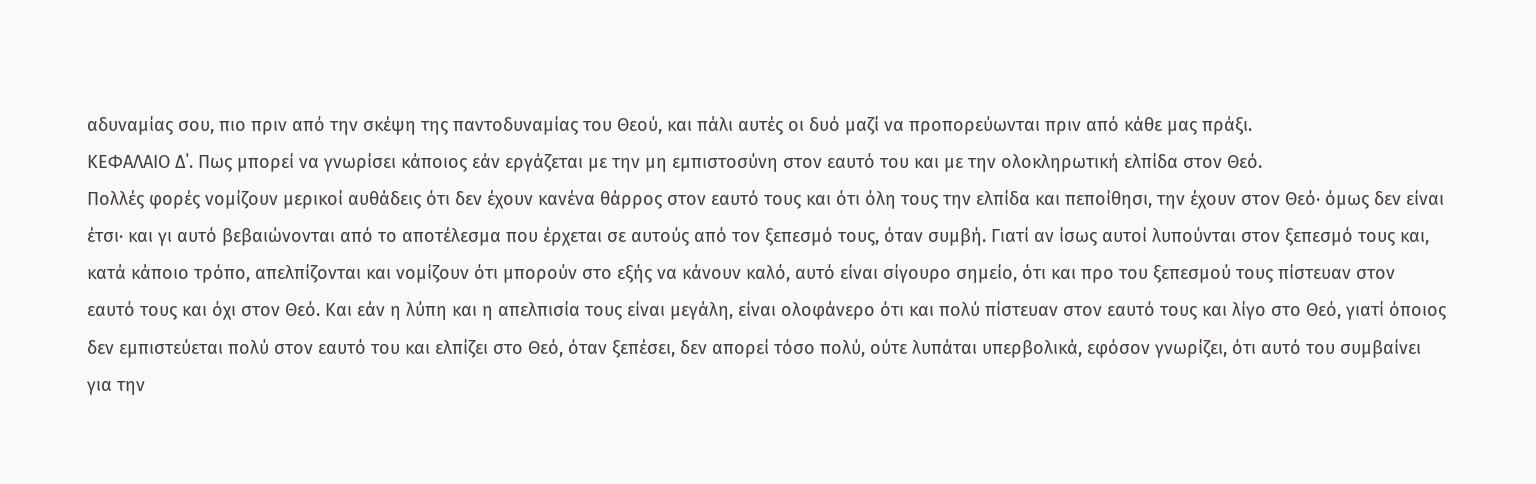αδυναμίας σου, πιο πριν από την σκέψη της παντοδυναμίας του Θεού, και πάλι αυτές οι δυό μαζί να προπορεύωνται πριν από κάθε μας πράξι.
ΚΕΦΑΛΑΙΟ Δ΄. Πως μπορεί να γνωρίσει κάποιος εάν εργάζεται με την μη εμπιστοσύνη στον εαυτό του και με την ολοκληρωτική ελπίδα στον Θεό.
Πολλές φορές νομίζουν μερικοί αυθάδεις ότι δεν έχουν κανένα θάρρος στον εαυτό τους και ότι όλη τους την ελπίδα και πεποίθησι, την έχουν στον Θεό· όμως δεν είναι έτσι· και γι αυτό βεβαιώνονται από το αποτέλεσμα που έρχεται σε αυτούς από τον ξεπεσμό τους, όταν συμβή. Γιατί αν ίσως αυτοί λυπούνται στον ξεπεσμό τους και, κατά κάποιο τρόπο, απελπίζονται και νομίζουν ότι μπορούν στο εξής να κάνουν καλό, αυτό είναι σίγουρο σημείο, ότι και προ του ξεπεσμού τους πίστευαν στον εαυτό τους και όχι στον Θεό. Και εάν η λύπη και η απελπισία τους είναι μεγάλη, είναι ολοφάνερο ότι και πολύ πίστευαν στον εαυτό τους και λίγο στο Θεό, γιατί όποιος δεν εμπιστεύεται πολύ στον εαυτό του και ελπίζει στο Θεό, όταν ξεπέσει, δεν απορεί τόσο πολύ, ούτε λυπάται υπερβολικά, εφόσον γνωρίζει, ότι αυτό του συμβαίνει για την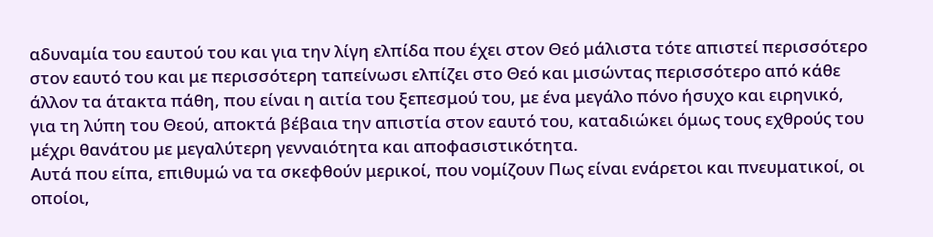αδυναμία του εαυτού του και για την λίγη ελπίδα που έχει στον Θεό μάλιστα τότε απιστεί περισσότερο στον εαυτό του και με περισσότερη ταπείνωσι ελπίζει στο Θεό και μισώντας περισσότερο από κάθε άλλον τα άτακτα πάθη, που είναι η αιτία του ξεπεσμού του, με ένα μεγάλο πόνο ήσυχο και ειρηνικό, για τη λύπη του Θεού, αποκτά βέβαια την απιστία στον εαυτό του, καταδιώκει όμως τους εχθρούς του μέχρι θανάτου με μεγαλύτερη γενναιότητα και αποφασιστικότητα.
Αυτά που είπα, επιθυμώ να τα σκεφθούν μερικοί, που νομίζουν Πως είναι ενάρετοι και πνευματικοί, οι οποίοι,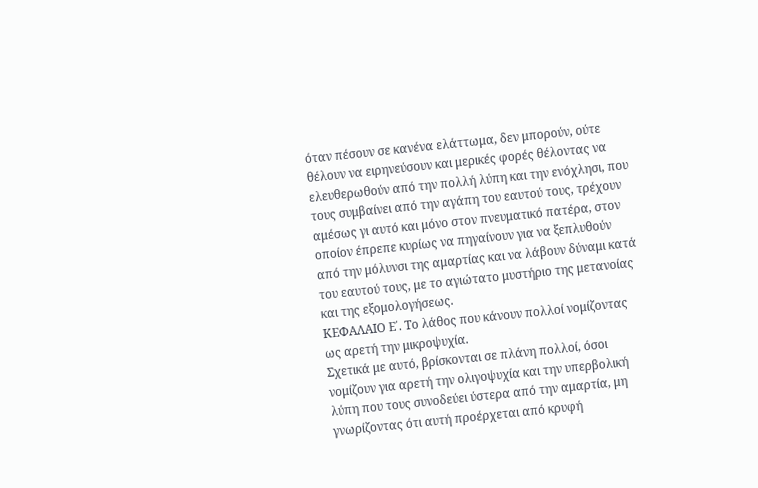όταν πέσουν σε κανένα ελάττωμα, δεν μπορούν, ούτε θέλουν να ειρηνεύσουν και μερικές φορές θέλοντας να ελευθερωθούν από την πολλή λύπη και την ενόχλησι, που τους συμβαίνει από την αγάπη του εαυτού τους, τρέχουν αμέσως γι αυτό και μόνο στον πνευματικό πατέρα, στον οποίον έπρεπε κυρίως να πηγαίνουν για να ξεπλυθούν από την μόλυνσι της αμαρτίας και να λάβουν δύναμι κατά του εαυτού τους, με το αγιώτατο μυστήριο της μετανοίας και της εξομολογήσεως.
ΚΕΦΑΛΑΙΟ Ε΄. Το λάθος που κάνουν πολλοί νομίζοντας ως αρετή την μικροψυχία.
Σχετικά με αυτό, βρίσκονται σε πλάνη πολλοί, όσοι νομίζουν για αρετή την ολιγοψυχία και την υπερβολική λύπη που τους συνοδεύει ύστερα από την αμαρτία, μη γνωρίζοντας ότι αυτή προέρχεται από κρυφή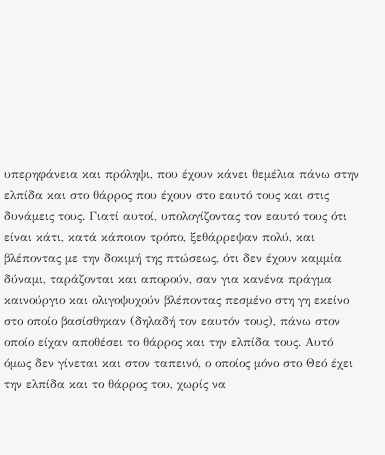υπερηφάνεια και πρόληψι, που έχουν κάνει θεμέλια πάνω στην ελπίδα και στο θάρρος που έχουν στο εαυτό τους και στις δυνάμεις τους. Γιατί αυτοί, υπολογίζοντας τον εαυτό τους ότι είναι κάτι, κατά κάποιον τρόπο, ξεθάρρεψαν πολύ, και βλέποντας με την δοκιμή της πτώσεως, ότι δεν έχουν καμμία δύναμι, ταράζονται και απορούν, σαν για κανένα πράγμα καινούργιο και ολιγοψυχούν βλέποντας πεσμένο στη γη εκείνο στο οποίο βασίσθηκαν (δηλαδή τον εαυτόν τους), πάνω στον οποίο είχαν αποθέσει το θάρρος και την ελπίδα τους. Αυτό όμως δεν γίνεται και στον ταπεινό, ο οποίος μόνο στο Θεό έχει την ελπίδα και το θάρρος του, χωρίς να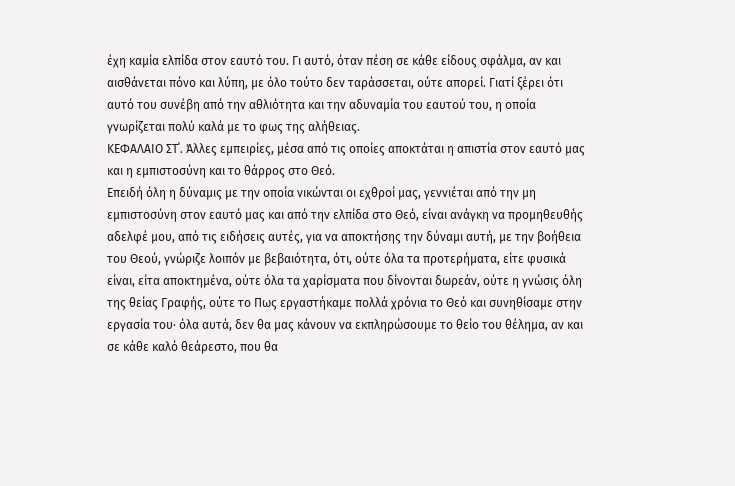έχη καμία ελπίδα στον εαυτό του. Γι αυτό, όταν πέση σε κάθε είδους σφάλμα, αν και αισθάνεται πόνο και λύπη, με όλο τούτο δεν ταράσσεται, ούτε απορεί. Γιατί ξέρει ότι αυτό του συνέβη από την αθλιότητα και την αδυναμία του εαυτού του, η οποία γνωρίζεται πολύ καλά με το φως της αλήθειας.
ΚΕΦΑΛΑΙΟ ΣΤ΄. Άλλες εμπειρίες, μέσα από τις οποίες αποκτάται η απιστία στον εαυτό μας και η εμπιστοσύνη και το θάρρος στο Θεό.
Επειδή όλη η δύναμις με την οποία νικώνται οι εχθροί μας, γεννιέται από την μη εμπιστοσύνη στον εαυτό μας και από την ελπίδα στο Θεό, είναι ανάγκη να προμηθευθής αδελφέ μου, από τις ειδήσεις αυτές, για να αποκτήσης την δύναμι αυτή, με την βοήθεια του Θεού, γνώριζε λοιπόν με βεβαιότητα, ότι, ούτε όλα τα προτερήματα, είτε φυσικά είναι, είτα αποκτημένα, ούτε όλα τα χαρίσματα που δίνονται δωρεάν, ούτε η γνώσις όλη της θείας Γραφής, ούτε το Πως εργαστήκαμε πολλά χρόνια το Θεό και συνηθίσαμε στην εργασία του· όλα αυτά, δεν θα μας κάνουν να εκπληρώσουμε το θείο του θέλημα, αν και σε κάθε καλό θεάρεστο, που θα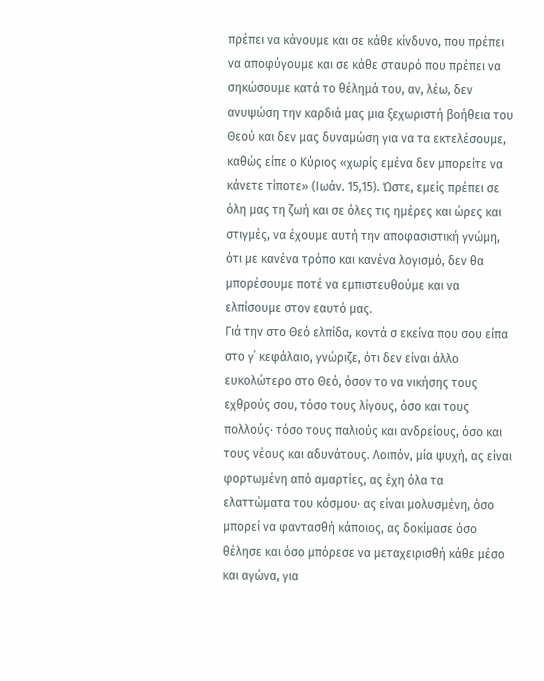πρέπει να κάνουμε και σε κάθε κίνδυνο, που πρέπει να αποφύγουμε και σε κάθε σταυρό που πρέπει να σηκώσουμε κατά το θέλημά του, αν, λέω, δεν ανυψώση την καρδιά μας μια ξεχωριστή βοήθεια του Θεού και δεν μας δυναμώση για να τα εκτελέσουμε, καθώς είπε ο Κύριος «χωρίς εμένα δεν μπορείτε να κάνετε τίποτε» (Ιωάν. 15,15). Ώστε, εμείς πρέπει σε όλη μας τη ζωή και σε όλες τις ημέρες και ώρες και στιγμές, να έχουμε αυτή την αποφασιστική γνώμη, ότι με κανένα τρόπο και κανένα λογισμό, δεν θα μπορέσουμε ποτέ να εμπιστευθούμε και να ελπίσουμε στον εαυτό μας.
Γιά την στο Θεό ελπίδα, κοντά σ εκείνα που σου είπα στο γ΄ κεφάλαιο, γνώριζε, ότι δεν είναι άλλο ευκολώτερο στο Θεό, όσον το να νικήσης τους εχθρούς σου, τόσο τους λίγους, όσο και τους πολλούς· τόσο τους παλιούς και ανδρείους, όσο και τους νέους και αδυνάτους. Λοιπόν, μία ψυχή, ας είναι φορτωμένη από αμαρτίες, ας έχη όλα τα ελαττώματα του κόσμου· ας είναι μολυσμένη, όσο μπορεί να φαντασθή κάποιος, ας δοκίμασε όσο θέλησε και όσο μπόρεσε να μεταχειρισθή κάθε μέσο και αγώνα, για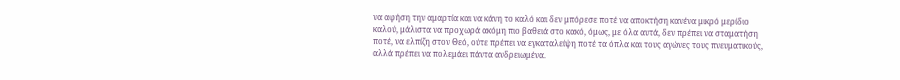να αφήση την αμαρτία και να κάνη το καλό και δεν μπόρεσε ποτέ να αποκτήση κανένα μικρό μερίδιο καλού, μάλιστα να προχωρά ακόμη πιο βαθειά στο κακό, όμως, με όλα αυτά, δεν πρέπει να σταματήση ποτέ, να ελπίζη στον Θεό, ούτε πρέπει να εγκαταλείψη ποτέ τα όπλα και τους αγώνες τους πνευματικούς, αλλά πρέπει να πολεμάει πάντα ανδρειωμένα.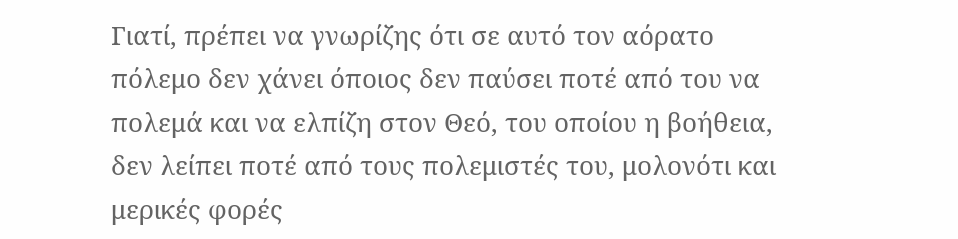Γιατί, πρέπει να γνωρίζης ότι σε αυτό τον αόρατο πόλεμο δεν χάνει όποιος δεν παύσει ποτέ από του να πολεμά και να ελπίζη στον Θεό, του οποίου η βοήθεια, δεν λείπει ποτέ από τους πολεμιστές του, μολονότι και μερικές φορές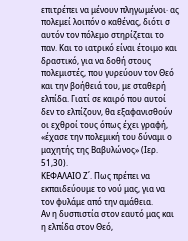επιτρέπει να μένουν πληγωμένοι· ας πολεμεί λοιπόν ο καθένας, διότι σ αυτόν τον πόλεμο στηρίζεται το παν. Και το ιατρικό είναι έτοιμο και δραστικό, για να δοθή στους πολεμιστές, που γυρεύουν τον Θεό και την βοήθειά του, με σταθερή ελπίδα. Γιατί σε καιρό που αυτοί δεν το ελπίζουν, θα εξαφανισθούν οι εχθροί τους όπως έχει γραφή, «έχασε την πολεμική του δύναμι ο μαχητής της Βαβυλώνος» (Ιερ. 51,30).
ΚΕΦΑΛΑΙΟ Ζ΄. Πως πρέπει να εκπαιδεύουμε το νού μας, για να τον φυλάμε από την αμάθεια.
Αν η δυσπιστία στον εαυτό μας και η ελπίδα στον Θεό,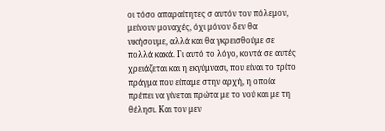οι τόσο απαραίτητες σ αυτόν τον πόλεμον, μείνουν μοναχές, όχι μόνον δεν θα νικήσουμε, αλλά και θα γκρεισθούμε σε πολλά κακά. Γι αυτό το λόγο, κοντά σε αυτές χρειάζεται και η εκγύμνασι, που είναι το τρίτο πράγμα που είπαμε στην αρχή, η οποία πρέπει να γίνεται πρώτα με το νού και με τη θέλησι. Και τον μεν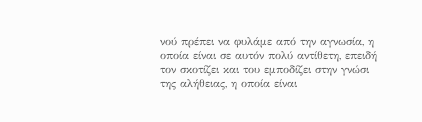νού πρέπει να φυλάμε από την αγνωσία, η οποία είναι σε αυτόν πολύ αντίθετη, επειδή τον σκοτίζει και του εμποδίζει στην γνώσι της αλήθειας, η οποία είναι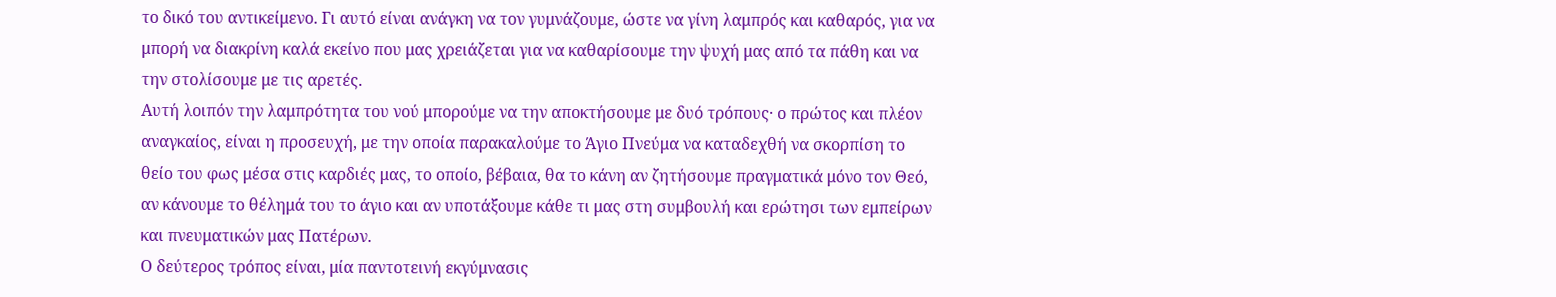το δικό του αντικείμενο. Γι αυτό είναι ανάγκη να τον γυμνάζουμε, ώστε να γίνη λαμπρός και καθαρός, για να μπορή να διακρίνη καλά εκείνο που μας χρειάζεται για να καθαρίσουμε την ψυχή μας από τα πάθη και να την στολίσουμε με τις αρετές.
Αυτή λοιπόν την λαμπρότητα του νού μπορούμε να την αποκτήσουμε με δυό τρόπους· ο πρώτος και πλέον αναγκαίος, είναι η προσευχή, με την οποία παρακαλούμε το Άγιο Πνεύμα να καταδεχθή να σκορπίση το θείο του φως μέσα στις καρδιές μας, το οποίο, βέβαια, θα το κάνη αν ζητήσουμε πραγματικά μόνο τον Θεό, αν κάνουμε το θέλημά του το άγιο και αν υποτάξουμε κάθε τι μας στη συμβουλή και ερώτησι των εμπείρων και πνευματικών μας Πατέρων.
Ο δεύτερος τρόπος είναι, μία παντοτεινή εκγύμνασις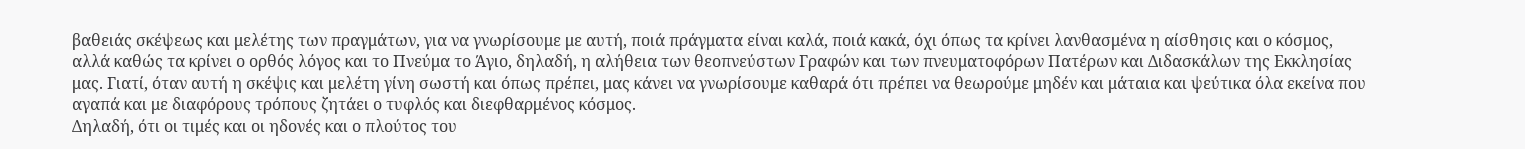βαθειάς σκέψεως και μελέτης των πραγμάτων, για να γνωρίσουμε με αυτή, ποιά πράγματα είναι καλά, ποιά κακά, όχι όπως τα κρίνει λανθασμένα η αίσθησις και ο κόσμος, αλλά καθώς τα κρίνει ο ορθός λόγος και το Πνεύμα το Άγιο, δηλαδή, η αλήθεια των θεοπνεύστων Γραφών και των πνευματοφόρων Πατέρων και Διδασκάλων της Εκκλησίας μας. Γιατί, όταν αυτή η σκέψις και μελέτη γίνη σωστή και όπως πρέπει, μας κάνει να γνωρίσουμε καθαρά ότι πρέπει να θεωρούμε μηδέν και μάταια και ψεύτικα όλα εκείνα που αγαπά και με διαφόρους τρόπους ζητάει ο τυφλός και διεφθαρμένος κόσμος.
Δηλαδή, ότι οι τιμές και οι ηδονές και ο πλούτος του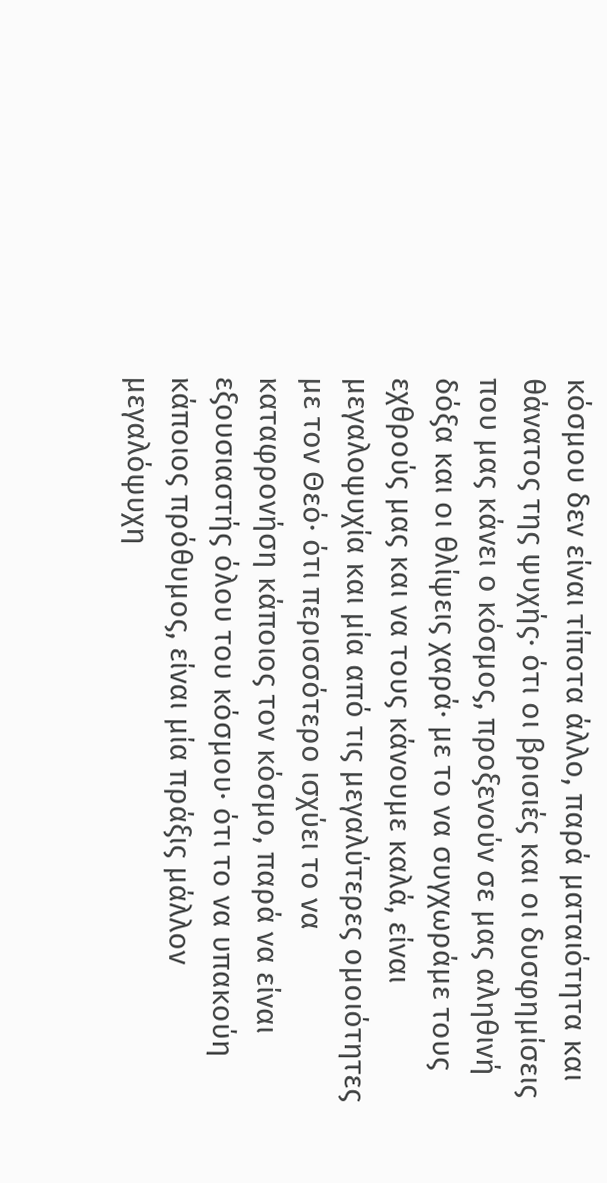κόσμου δεν είναι τίποτα άλλο, παρά ματαιότητα και θάνατος της ψυχής· ότι οι βρισιές και οι δυσφημίσεις που μας κάνει ο κόσμος, προξενούν σε μας αληθινή δόξα και οι θλίψεις χαρά· με το να συγχωράμε τους εχθρούς μας και να τους κάνουμε καλά, είναι μεγαλοψυχία και μία από τις μεγαλύτερες ομοιότητες με τον Θεό· ότι περισσότερο ισχύει το να καταφρονήση κάποιος τον κόσμο, παρά να είναι εξουσιαστής όλου του κόσμου· ότι το να υπακούη κάποιος πρόθυμος, είναι μία πράξις μάλλον μεγαλόψυχη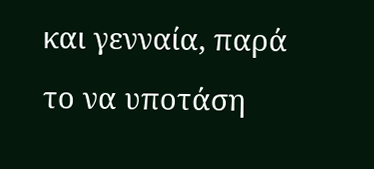και γενναία, παρά το να υποτάση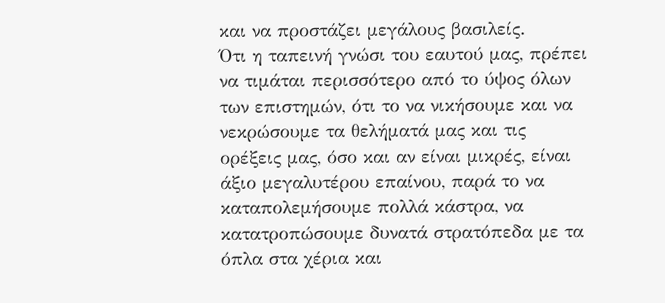και να προστάζει μεγάλους βασιλείς.
Ότι η ταπεινή γνώσι του εαυτού μας, πρέπει να τιμάται περισσότερο από το ύψος όλων των επιστημών, ότι το να νικήσουμε και να νεκρώσουμε τα θελήματά μας και τις ορέξεις μας, όσο και αν είναι μικρές, είναι άξιο μεγαλυτέρου επαίνου, παρά το να καταπολεμήσουμε πολλά κάστρα, να κατατροπώσουμε δυνατά στρατόπεδα με τα όπλα στα χέρια και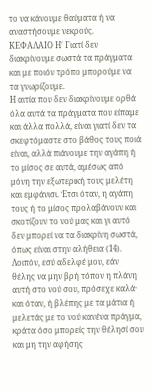το να κάνουμε θαύματα ή να αναστήσουμε νεκρούς.
ΚΕΦΑΛΑΙΟ Η΄ Γιατί δεν διακρίνουμε σωστά τα πράγματα και με ποιόν τρόπο μπορούμε να τα γνωρίζουμε.
Η αιτία που δεν διακρίνουμε ορθά όλα αυτά τα πράγματα που είπαμε και άλλα πολλά, είναι γιατί δεν τα σκεφτόμαστε στο βάθος τους ποιά είναι, αλλά πιάνουμε την αγάπη ή το μίσος σε αυτά, αμέσως από μόνη την εξωτερική τους μελέτη και εμφάνισι. Έτσι όταν, η αγάπη τους ή το μίσος προλαβάνουν και σκοτίζουν το νού μας και γι αυτό δεν μπορεί να τα διακρίνη σωστά, όπως είναι στην αλήθεια (14). Λοιπόν, εσύ αδελφέ μου, εάν θέλης να μην βρή τόπον η πλάνη αυτή στο νού σου, πρόσεχε καλά· και όταν, ή βλέπης με τα μάτια ή μελετάς με το νού κανένα πράγμα, κράτα όσο μπορείς την θέλησί σου και μη την αφήσης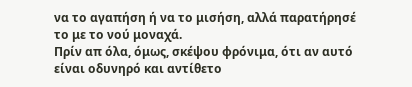να το αγαπήση ή να το μισήση, αλλά παρατήρησέ το με το νού μοναχά.
Πρίν απ όλα, όμως, σκέψου φρόνιμα, ότι αν αυτό είναι οδυνηρό και αντίθετο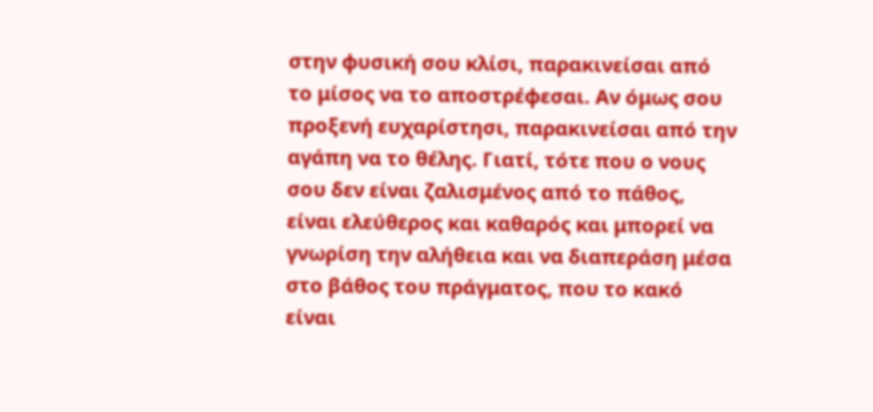στην φυσική σου κλίσι, παρακινείσαι από το μίσος να το αποστρέφεσαι. Αν όμως σου προξενή ευχαρίστησι, παρακινείσαι από την αγάπη να το θέλης. Γιατί, τότε που ο νους σου δεν είναι ζαλισμένος από το πάθος, είναι ελεύθερος και καθαρός και μπορεί να γνωρίση την αλήθεια και να διαπεράση μέσα στο βάθος του πράγματος, που το κακό είναι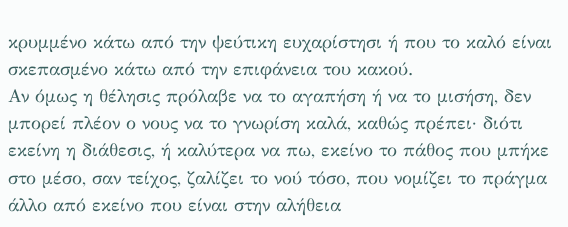κρυμμένο κάτω από την ψεύτικη ευχαρίστησι ή που το καλό είναι σκεπασμένο κάτω από την επιφάνεια του κακού.
Αν όμως η θέλησις πρόλαβε να το αγαπήση ή να το μισήση, δεν μπορεί πλέον ο νους να το γνωρίση καλά, καθώς πρέπει· διότι εκείνη η διάθεσις, ή καλύτερα να πω, εκείνο το πάθος που μπήκε στο μέσο, σαν τείχος, ζαλίζει το νού τόσο, που νομίζει το πράγμα άλλο από εκείνο που είναι στην αλήθεια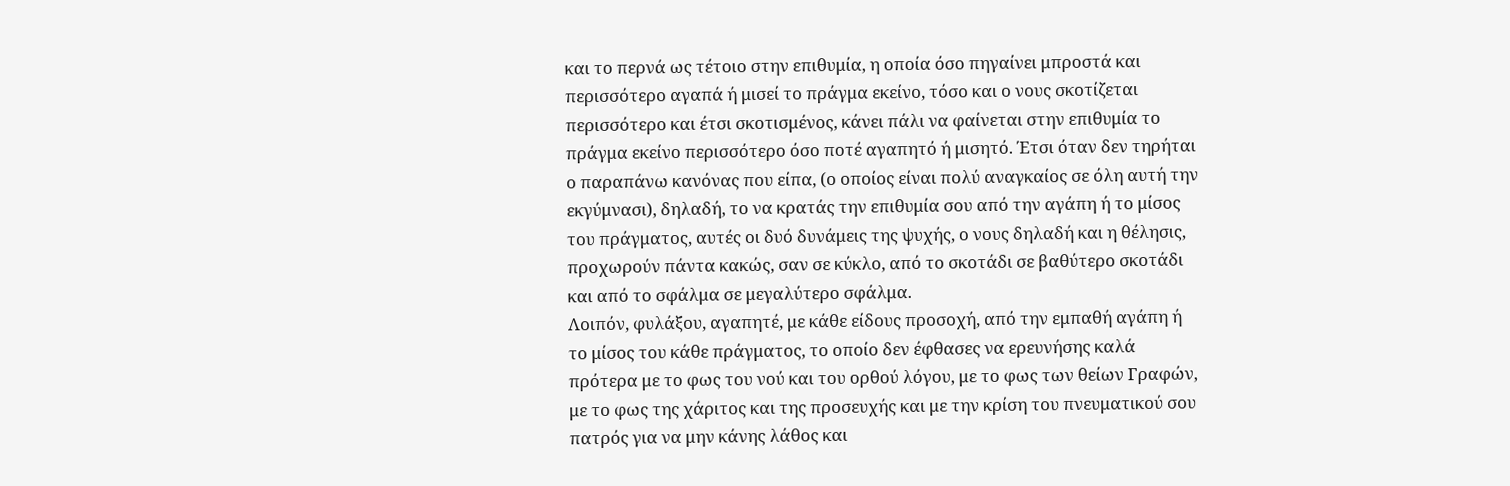και το περνά ως τέτοιο στην επιθυμία, η οποία όσο πηγαίνει μπροστά και περισσότερο αγαπά ή μισεί το πράγμα εκείνο, τόσο και ο νους σκοτίζεται περισσότερο και έτσι σκοτισμένος, κάνει πάλι να φαίνεται στην επιθυμία το πράγμα εκείνο περισσότερο όσο ποτέ αγαπητό ή μισητό. Έτσι όταν δεν τηρήται ο παραπάνω κανόνας που είπα, (ο οποίος είναι πολύ αναγκαίος σε όλη αυτή την εκγύμνασι), δηλαδή, το να κρατάς την επιθυμία σου από την αγάπη ή το μίσος του πράγματος, αυτές οι δυό δυνάμεις της ψυχής, ο νους δηλαδή και η θέλησις, προχωρούν πάντα κακώς, σαν σε κύκλο, από το σκοτάδι σε βαθύτερο σκοτάδι και από το σφάλμα σε μεγαλύτερο σφάλμα.
Λοιπόν, φυλάξου, αγαπητέ, με κάθε είδους προσοχή, από την εμπαθή αγάπη ή το μίσος του κάθε πράγματος, το οποίο δεν έφθασες να ερευνήσης καλά πρότερα με το φως του νού και του ορθού λόγου, με το φως των θείων Γραφών, με το φως της χάριτος και της προσευχής και με την κρίση του πνευματικού σου πατρός για να μην κάνης λάθος και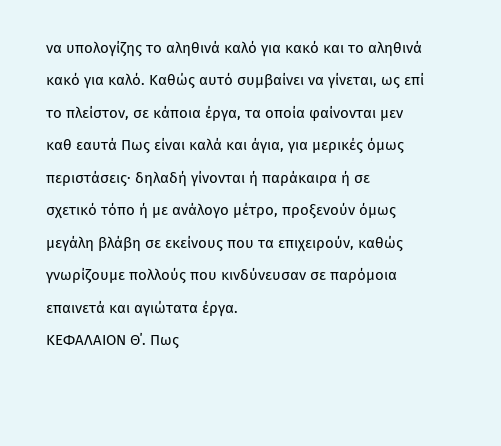να υπολογίζης το αληθινά καλό για κακό και το αληθινά κακό για καλό. Καθώς αυτό συμβαίνει να γίνεται, ως επί το πλείστον, σε κάποια έργα, τα οποία φαίνονται μεν καθ εαυτά Πως είναι καλά και άγια, για μερικές όμως περιστάσεις· δηλαδή γίνονται ή παράκαιρα ή σε σχετικό τόπο ή με ανάλογο μέτρο, προξενούν όμως μεγάλη βλάβη σε εκείνους που τα επιχειρούν, καθώς γνωρίζουμε πολλούς που κινδύνευσαν σε παρόμοια επαινετά και αγιώτατα έργα.
ΚΕΦΑΛΑΙΟΝ Θ΄. Πως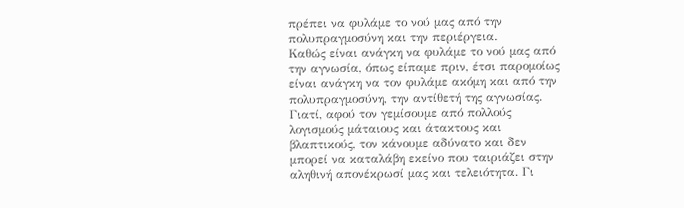πρέπει να φυλάμε το νού μας από την πολυπραγμοσύνη και την περιέργεια.
Καθώς είναι ανάγκη να φυλάμε το νού μας από την αγνωσία, όπως είπαμε πριν, έτσι παρομοίως είναι ανάγκη να τον φυλάμε ακόμη και από την πολυπραγμοσύνη, την αντίθετή της αγνωσίας. Γιατί, αφού τον γεμίσουμε από πολλούς λογισμούς μάταιους και άτακτους και βλαπτικούς, τον κάνουμε αδύνατο και δεν μπορεί να καταλάβη εκείνο που ταιριάζει στην αληθινή απονέκρωσί μας και τελειότητα. Γι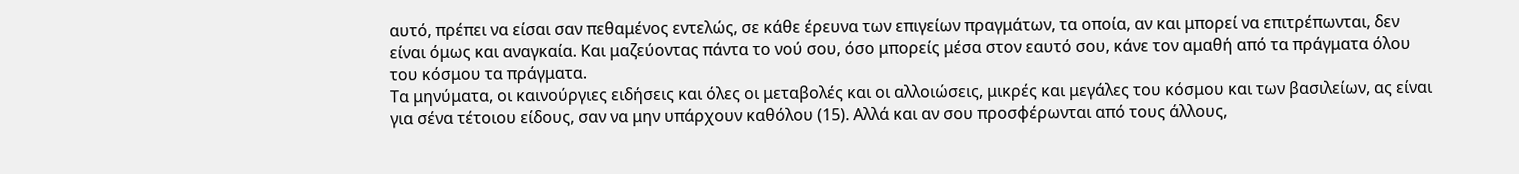αυτό, πρέπει να είσαι σαν πεθαμένος εντελώς, σε κάθε έρευνα των επιγείων πραγμάτων, τα οποία, αν και μπορεί να επιτρέπωνται, δεν είναι όμως και αναγκαία. Και μαζεύοντας πάντα το νού σου, όσο μπορείς μέσα στον εαυτό σου, κάνε τον αμαθή από τα πράγματα όλου του κόσμου τα πράγματα.
Τα μηνύματα, οι καινούργιες ειδήσεις και όλες οι μεταβολές και οι αλλοιώσεις, μικρές και μεγάλες του κόσμου και των βασιλείων, ας είναι για σένα τέτοιου είδους, σαν να μην υπάρχουν καθόλου (15). Αλλά και αν σου προσφέρωνται από τους άλλους,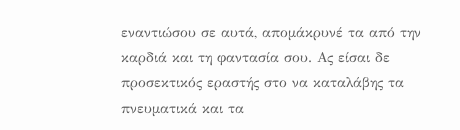εναντιώσου σε αυτά, απομάκρυνέ τα από την καρδιά και τη φαντασία σου. Ας είσαι δε προσεκτικός εραστής στο να καταλάβης τα πνευματικά και τα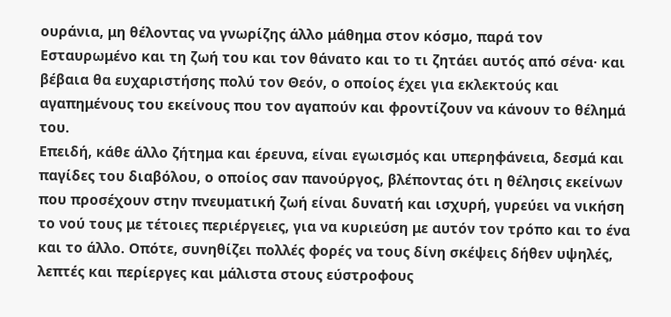ουράνια, μη θέλοντας να γνωρίζης άλλο μάθημα στον κόσμο, παρά τον Εσταυρωμένο και τη ζωή του και τον θάνατο και το τι ζητάει αυτός από σένα· και βέβαια θα ευχαριστήσης πολύ τον Θεόν, ο οποίος έχει για εκλεκτούς και αγαπημένους του εκείνους που τον αγαπούν και φροντίζουν να κάνουν το θέλημά του.
Επειδή, κάθε άλλο ζήτημα και έρευνα, είναι εγωισμός και υπερηφάνεια, δεσμά και παγίδες του διαβόλου, ο οποίος σαν πανούργος, βλέποντας ότι η θέλησις εκείνων που προσέχουν στην πνευματική ζωή είναι δυνατή και ισχυρή, γυρεύει να νικήση το νού τους με τέτοιες περιέργειες, για να κυριεύση με αυτόν τον τρόπο και το ένα και το άλλο. Οπότε, συνηθίζει πολλές φορές να τους δίνη σκέψεις δήθεν υψηλές, λεπτές και περίεργες και μάλιστα στους εύστροφους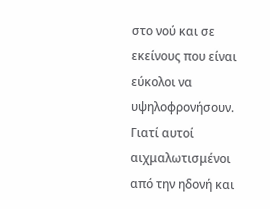στο νού και σε εκείνους που είναι εύκολοι να υψηλοφρονήσουν.
Γιατί αυτοί αιχμαλωτισμένοι από την ηδονή και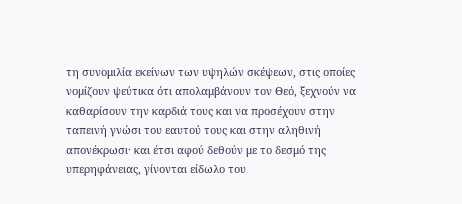τη συνομιλία εκείνων των υψηλών σκέψεων, στις οποίες νομίζουν ψεύτικα ότι απολαμβάνουν τον Θεό, ξεχνούν να καθαρίσουν την καρδιά τους και να προσέχουν στην ταπεινή γνώσι του εαυτού τους και στην αληθινή απονέκρωσι· και έτσι αφού δεθούν με το δεσμό της υπερηφάνειας, γίνονται είδωλο του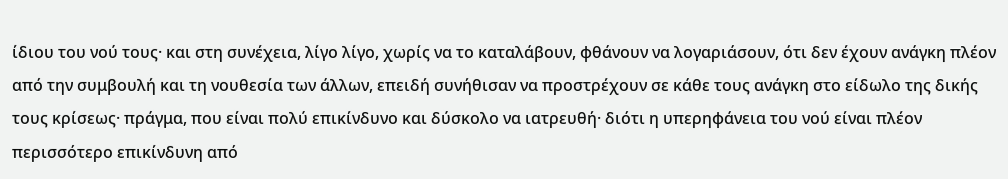ίδιου του νού τους· και στη συνέχεια, λίγο λίγο, χωρίς να το καταλάβουν, φθάνουν να λογαριάσουν, ότι δεν έχουν ανάγκη πλέον από την συμβουλή και τη νουθεσία των άλλων, επειδή συνήθισαν να προστρέχουν σε κάθε τους ανάγκη στο είδωλο της δικής τους κρίσεως· πράγμα, που είναι πολύ επικίνδυνο και δύσκολο να ιατρευθή· διότι η υπερηφάνεια του νού είναι πλέον περισσότερο επικίνδυνη από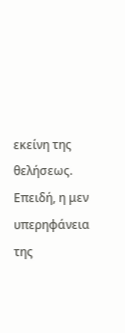εκείνη της θελήσεως.
Επειδή, η μεν υπερηφάνεια της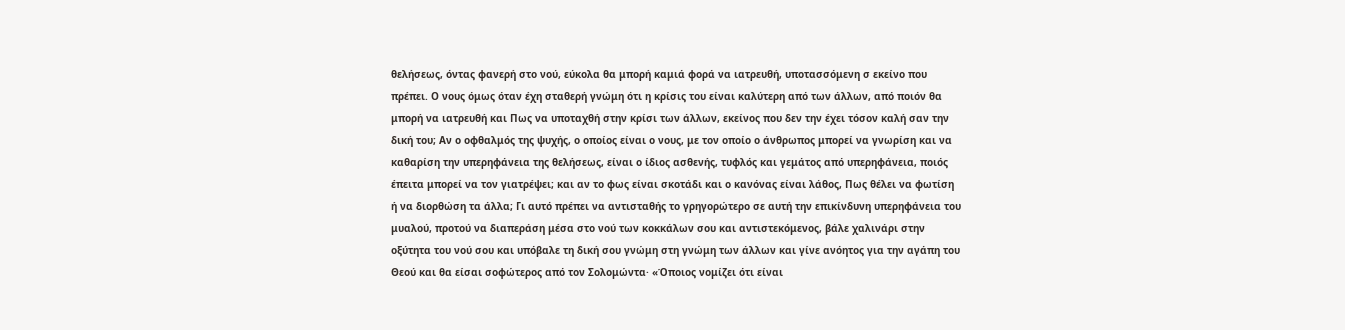θελήσεως, όντας φανερή στο νού, εύκολα θα μπορή καμιά φορά να ιατρευθή, υποτασσόμενη σ εκείνο που πρέπει. Ο νους όμως όταν έχη σταθερή γνώμη ότι η κρίσις του είναι καλύτερη από των άλλων, από ποιόν θα μπορή να ιατρευθή και Πως να υποταχθή στην κρίσι των άλλων, εκείνος που δεν την έχει τόσον καλή σαν την δική του; Αν ο οφθαλμός της ψυχής, ο οποίος είναι ο νους, με τον οποίο ο άνθρωπος μπορεί να γνωρίση και να καθαρίση την υπερηφάνεια της θελήσεως, είναι ο ίδιος ασθενής, τυφλός και γεμάτος από υπερηφάνεια, ποιός έπειτα μπορεί να τον γιατρέψει; και αν το φως είναι σκοτάδι και ο κανόνας είναι λάθος, Πως θέλει να φωτίση ή να διορθώση τα άλλα; Γι αυτό πρέπει να αντισταθής το γρηγορώτερο σε αυτή την επικίνδυνη υπερηφάνεια του μυαλού, προτού να διαπεράση μέσα στο νού των κοκκάλων σου και αντιστεκόμενος, βάλε χαλινάρι στην οξύτητα του νού σου και υπόβαλε τη δική σου γνώμη στη γνώμη των άλλων και γίνε ανόητος για την αγάπη του Θεού και θα είσαι σοφώτερος από τον Σολομώντα· «Όποιος νομίζει ότι είναι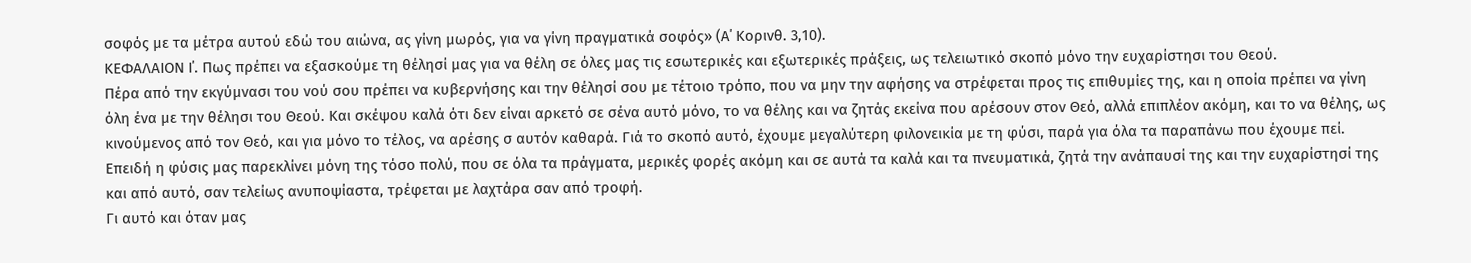σοφός με τα μέτρα αυτού εδώ του αιώνα, ας γίνη μωρός, για να γίνη πραγματικά σοφός» (Α΄ Κορινθ. 3,10).
ΚΕΦΑΛΑΙΟΝ Ι΄. Πως πρέπει να εξασκούμε τη θέλησί μας για να θέλη σε όλες μας τις εσωτερικές και εξωτερικές πράξεις, ως τελειωτικό σκοπό μόνο την ευχαρίστησι του Θεού.
Πέρα από την εκγύμνασι του νού σου πρέπει να κυβερνήσης και την θέλησί σου με τέτοιο τρόπο, που να μην την αφήσης να στρέφεται προς τις επιθυμίες της, και η οποία πρέπει να γίνη όλη ένα με την θέλησι του Θεού. Και σκέψου καλά ότι δεν είναι αρκετό σε σένα αυτό μόνο, το να θέλης και να ζητάς εκείνα που αρέσουν στον Θεό, αλλά επιπλέον ακόμη, και το να θέλης, ως κινούμενος από τον Θεό, και για μόνο το τέλος, να αρέσης σ αυτόν καθαρά. Γιά το σκοπό αυτό, έχουμε μεγαλύτερη φιλονεικία με τη φύσι, παρά για όλα τα παραπάνω που έχουμε πεί. Επειδή η φύσις μας παρεκλίνει μόνη της τόσο πολύ, που σε όλα τα πράγματα, μερικές φορές ακόμη και σε αυτά τα καλά και τα πνευματικά, ζητά την ανάπαυσί της και την ευχαρίστησί της και από αυτό, σαν τελείως ανυποψίαστα, τρέφεται με λαχτάρα σαν από τροφή.
Γι αυτό και όταν μας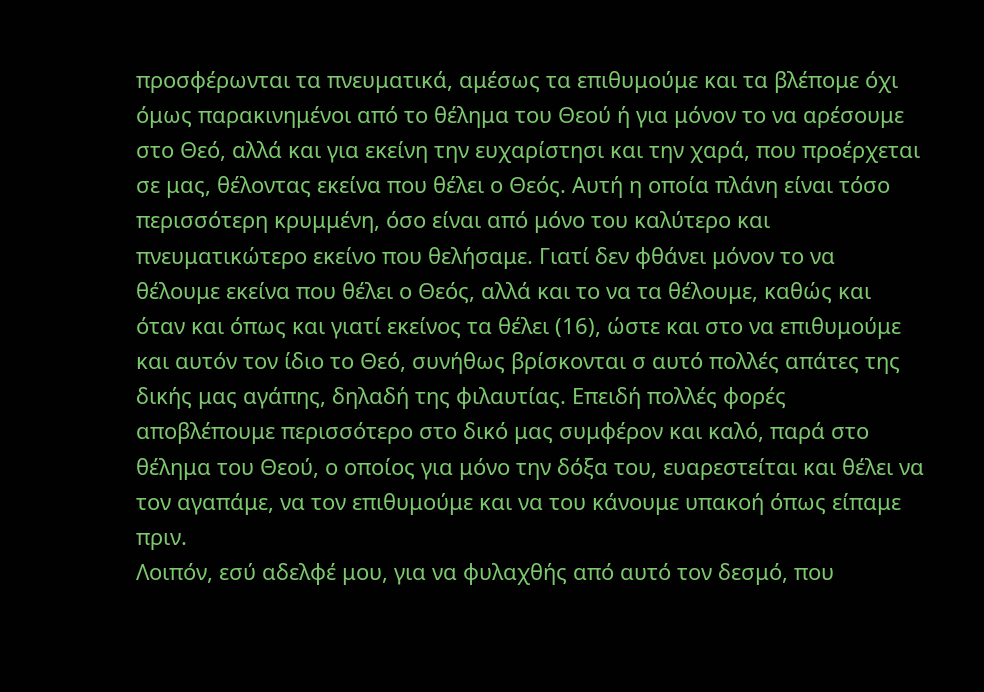προσφέρωνται τα πνευματικά, αμέσως τα επιθυμούμε και τα βλέπομε όχι όμως παρακινημένοι από το θέλημα του Θεού ή για μόνον το να αρέσουμε στο Θεό, αλλά και για εκείνη την ευχαρίστησι και την χαρά, που προέρχεται σε μας, θέλοντας εκείνα που θέλει ο Θεός. Αυτή η οποία πλάνη είναι τόσο περισσότερη κρυμμένη, όσο είναι από μόνο του καλύτερο και πνευματικώτερο εκείνο που θελήσαμε. Γιατί δεν φθάνει μόνον το να θέλουμε εκείνα που θέλει ο Θεός, αλλά και το να τα θέλουμε, καθώς και όταν και όπως και γιατί εκείνος τα θέλει (16), ώστε και στο να επιθυμούμε και αυτόν τον ίδιο το Θεό, συνήθως βρίσκονται σ αυτό πολλές απάτες της δικής μας αγάπης, δηλαδή της φιλαυτίας. Επειδή πολλές φορές αποβλέπουμε περισσότερο στο δικό μας συμφέρον και καλό, παρά στο θέλημα του Θεού, ο οποίος για μόνο την δόξα του, ευαρεστείται και θέλει να τον αγαπάμε, να τον επιθυμούμε και να του κάνουμε υπακοή όπως είπαμε πριν.
Λοιπόν, εσύ αδελφέ μου, για να φυλαχθής από αυτό τον δεσμό, που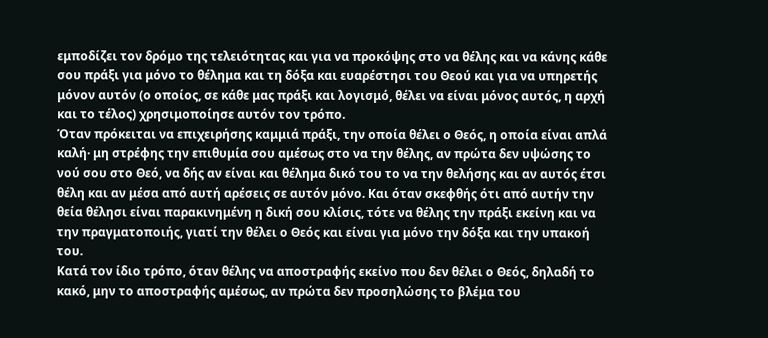εμποδίζει τον δρόμο της τελειότητας και για να προκόψης στο να θέλης και να κάνης κάθε σου πράξι για μόνο το θέλημα και τη δόξα και ευαρέστησι του Θεού και για να υπηρετής μόνον αυτόν (ο οποίος, σε κάθε μας πράξι και λογισμό, θέλει να είναι μόνος αυτός, η αρχή και το τέλος) χρησιμοποίησε αυτόν τον τρόπο.
Όταν πρόκειται να επιχειρήσης καμμιά πράξι, την οποία θέλει ο Θεός, η οποία είναι απλά καλή· μη στρέφης την επιθυμία σου αμέσως στο να την θέλης, αν πρώτα δεν υψώσης το νού σου στο Θεό, να δής αν είναι και θέλημα δικό του το να την θελήσης και αν αυτός έτσι θέλη και αν μέσα από αυτή αρέσεις σε αυτόν μόνο. Και όταν σκεφθής ότι από αυτήν την θεία θέλησι είναι παρακινημένη η δική σου κλίσις, τότε να θέλης την πράξι εκείνη και να την πραγματοποιής, γιατί την θέλει ο Θεός και είναι για μόνο την δόξα και την υπακοή του.
Κατά τον ίδιο τρόπο, όταν θέλης να αποστραφής εκείνο που δεν θέλει ο Θεός, δηλαδή το κακό, μην το αποστραφής αμέσως, αν πρώτα δεν προσηλώσης το βλέμα του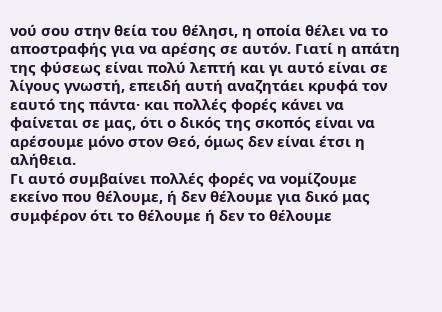νού σου στην θεία του θέλησι, η οποία θέλει να το αποστραφής για να αρέσης σε αυτόν. Γιατί η απάτη της φύσεως είναι πολύ λεπτή και γι αυτό είναι σε λίγους γνωστή, επειδή αυτή αναζητάει κρυφά τον εαυτό της πάντα· και πολλές φορές κάνει να φαίνεται σε μας, ότι ο δικός της σκοπός είναι να αρέσουμε μόνο στον Θεό, όμως δεν είναι έτσι η αλήθεια.
Γι αυτό συμβαίνει πολλές φορές να νομίζουμε εκείνο που θέλουμε, ή δεν θέλουμε για δικό μας συμφέρον ότι το θέλουμε ή δεν το θέλουμε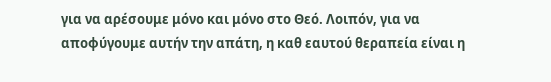για να αρέσουμε μόνο και μόνο στο Θεό. Λοιπόν, για να αποφύγουμε αυτήν την απάτη, η καθ εαυτού θεραπεία είναι η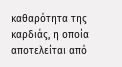καθαρότητα της καρδιάς, η οποία αποτελείται από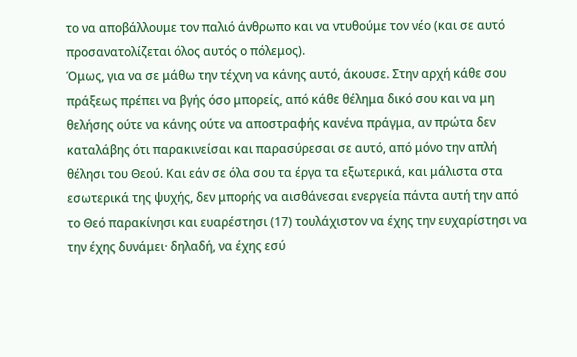το να αποβάλλουμε τον παλιό άνθρωπο και να ντυθούμε τον νέο (και σε αυτό προσανατολίζεται όλος αυτός ο πόλεμος).
Όμως, για να σε μάθω την τέχνη να κάνης αυτό, άκουσε. Στην αρχή κάθε σου πράξεως πρέπει να βγής όσο μπορείς, από κάθε θέλημα δικό σου και να μη θελήσης ούτε να κάνης ούτε να αποστραφής κανένα πράγμα, αν πρώτα δεν καταλάβης ότι παρακινείσαι και παρασύρεσαι σε αυτό, από μόνο την απλή θέλησι του Θεού. Και εάν σε όλα σου τα έργα τα εξωτερικά, και μάλιστα στα εσωτερικά της ψυχής, δεν μπορής να αισθάνεσαι ενεργεία πάντα αυτή την από το Θεό παρακίνησι και ευαρέστησι (17) τουλάχιστον να έχης την ευχαρίστησι να την έχης δυνάμει· δηλαδή, να έχης εσύ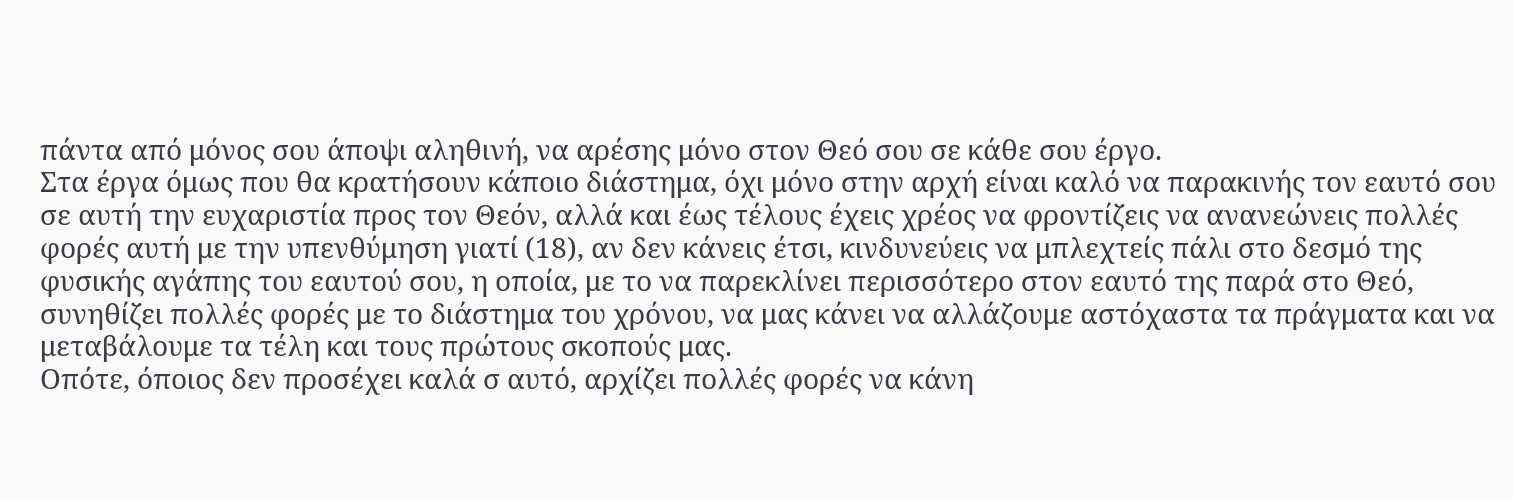πάντα από μόνος σου άποψι αληθινή, να αρέσης μόνο στον Θεό σου σε κάθε σου έργο.
Στα έργα όμως που θα κρατήσουν κάποιο διάστημα, όχι μόνο στην αρχή είναι καλό να παρακινής τον εαυτό σου σε αυτή την ευχαριστία προς τον Θεόν, αλλά και έως τέλους έχεις χρέος να φροντίζεις να ανανεώνεις πολλές φορές αυτή με την υπενθύμηση γιατί (18), αν δεν κάνεις έτσι, κινδυνεύεις να μπλεχτείς πάλι στο δεσμό της φυσικής αγάπης του εαυτού σου, η οποία, με το να παρεκλίνει περισσότερο στον εαυτό της παρά στο Θεό, συνηθίζει πολλές φορές με το διάστημα του χρόνου, να μας κάνει να αλλάζουμε αστόχαστα τα πράγματα και να μεταβάλουμε τα τέλη και τους πρώτους σκοπούς μας.
Οπότε, όποιος δεν προσέχει καλά σ αυτό, αρχίζει πολλές φορές να κάνη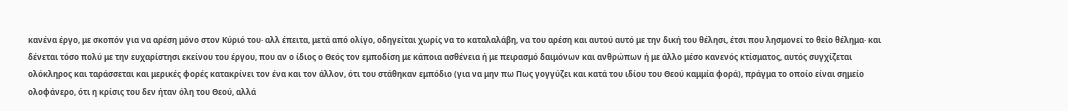κανένα έργο, με σκοπόν για να αρέση μόνο στον Κύριό του· αλλ έπειτα, μετά από ολίγο, οδηγείται χωρίς να το καταλαλάβη, να του αρέση και αυτού αυτό με την δική του θέλησι, έτσι που λησμονεί το θείο θέλημα· και δένεται τόσο πολύ με την ευχαρίστησι εκείνου του έργου, που αν ο ίδιος ο Θεός τον εμποδίση με κάποια ασθένεια ή με πειρασμό δαιμόνων και ανθρώπων ή με άλλο μέσο κανενός κτίσματος, αυτός συγχίζεται ολόκληρος και ταράσσεται και μερικές φορές κατακρίνει τον ένα και τον άλλον, ότι του στάθηκαν εμπόδιο (για να μην πω Πως γογγύζει και κατά του ιδίου του Θεού καμμία φορά), πράγμα το οποίο είναι σημείο ολοφάνερο, ότι η κρίσις του δεν ήταν όλη του Θεού, αλλά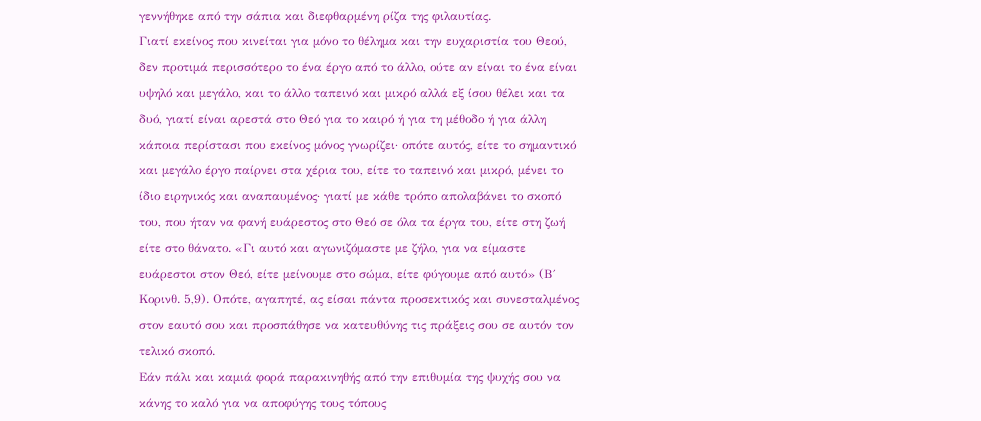γεννήθηκε από την σάπια και διεφθαρμένη ρίζα της φιλαυτίας.
Γιατί εκείνος που κινείται για μόνο το θέλημα και την ευχαριστία του Θεού, δεν προτιμά περισσότερο το ένα έργο από το άλλο, ούτε αν είναι το ένα είναι υψηλό και μεγάλο, και το άλλο ταπεινό και μικρό αλλά εξ ίσου θέλει και τα δυό, γιατί είναι αρεστά στο Θεό για το καιρό ή για τη μέθοδο ή για άλλη κάποια περίστασι που εκείνος μόνος γνωρίζει· οπότε αυτός, είτε το σημαντικό και μεγάλο έργο παίρνει στα χέρια του, είτε το ταπεινό και μικρό, μένει το ίδιο ειρηνικός και αναπαυμένος· γιατί με κάθε τρόπο απολαβάνει το σκοπό του, που ήταν να φανή ευάρεστος στο Θεό σε όλα τα έργα του, είτε στη ζωή είτε στο θάνατο. «Γι αυτό και αγωνιζόμαστε με ζήλο, για να είμαστε ευάρεστοι στον Θεό, είτε μείνουμε στο σώμα, είτε φύγουμε από αυτό» (Β΄ Κορινθ. 5,9). Οπότε, αγαπητέ, ας είσαι πάντα προσεκτικός και συνεσταλμένος στον εαυτό σου και προσπάθησε να κατευθύνης τις πράξεις σου σε αυτόν τον τελικό σκοπό.
Εάν πάλι και καμιά φορά παρακινηθής από την επιθυμία της ψυχής σου να κάνης το καλό για να αποφύγης τους τόπους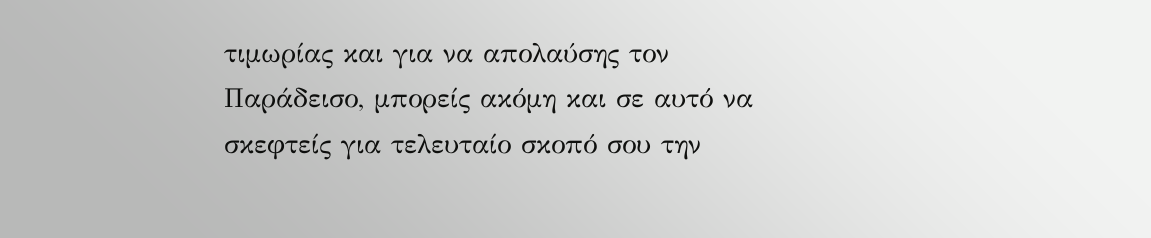τιμωρίας και για να απολαύσης τον Παράδεισο, μπορείς ακόμη και σε αυτό να σκεφτείς για τελευταίο σκοπό σου την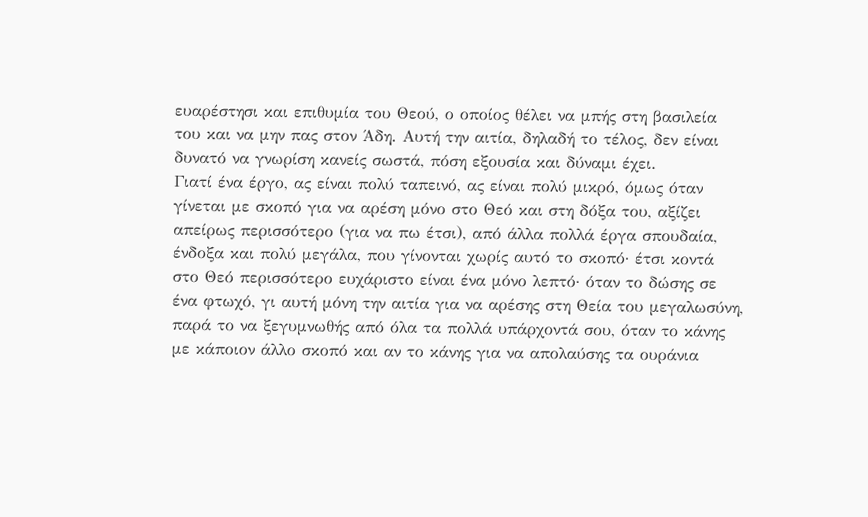ευαρέστησι και επιθυμία του Θεού, ο οποίος θέλει να μπής στη βασιλεία του και να μην πας στον Άδη. Αυτή την αιτία, δηλαδή το τέλος, δεν είναι δυνατό να γνωρίση κανείς σωστά, πόση εξουσία και δύναμι έχει.
Γιατί ένα έργο, ας είναι πολύ ταπεινό, ας είναι πολύ μικρό, όμως όταν γίνεται με σκοπό για να αρέση μόνο στο Θεό και στη δόξα του, αξίζει απείρως περισσότερο (για να πω έτσι), από άλλα πολλά έργα σπουδαία, ένδοξα και πολύ μεγάλα, που γίνονται χωρίς αυτό το σκοπό· έτσι κοντά στο Θεό περισσότερο ευχάριστο είναι ένα μόνο λεπτό· όταν το δώσης σε ένα φτωχό, γι αυτή μόνη την αιτία για να αρέσης στη Θεία του μεγαλωσύνη, παρά το να ξεγυμνωθής από όλα τα πολλά υπάρχοντά σου, όταν το κάνης με κάποιον άλλο σκοπό και αν το κάνης για να απολαύσης τα ουράνια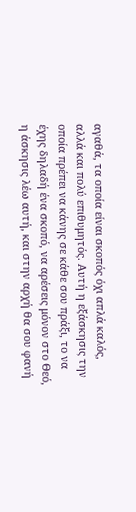αγαθά, τα οποία είναι σκοπός όχι απλά καλός, αλλά και πολύ επιθυμητός. Αυτή η εξάσκησις την οποία πρέπει να κάνης σε κάθε σου πράξι, το να έχης δηλαδή ένα σκοπό, να αρέσεις μόνον στο Θεό, η άσκησις λέω αυτή, και στην αρχή θα σου φανή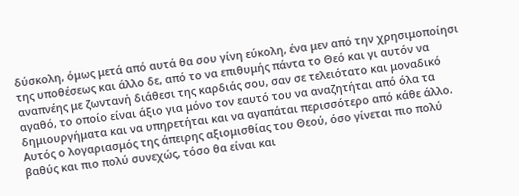δύσκολη, όμως μετά από αυτά θα σου γίνη εύκολη, ένα μεν από την χρησιμοποίησι της υποθέσεως και άλλο δε, από το να επιθυμής πάντα το Θεό και γι αυτόν να αναπνέης με ζωντανή διάθεσι της καρδιάς σου, σαν σε τελειότατο και μοναδικό αγαθό, το οποίο είναι άξιο για μόνο τον εαυτό του να αναζητήται από όλα τα δημιουργήματα και να υπηρετήται και να αγαπάται περισσότερο από κάθε άλλο.
Αυτός ο λογαριασμός της άπειρης αξιομισθίας του Θεού, όσο γίνεται πιο πολύ βαθύς και πιο πολύ συνεχώς, τόσο θα είναι και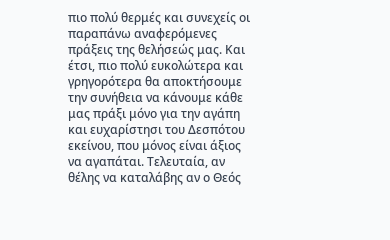πιο πολύ θερμές και συνεχείς οι παραπάνω αναφερόμενες πράξεις της θελήσεώς μας. Και έτσι, πιο πολύ ευκολώτερα και γρηγορότερα θα αποκτήσουμε την συνήθεια να κάνουμε κάθε μας πράξι μόνο για την αγάπη και ευχαρίστησι του Δεσπότου εκείνου, που μόνος είναι άξιος να αγαπάται. Τελευταία, αν θέλης να καταλάβης αν ο Θεός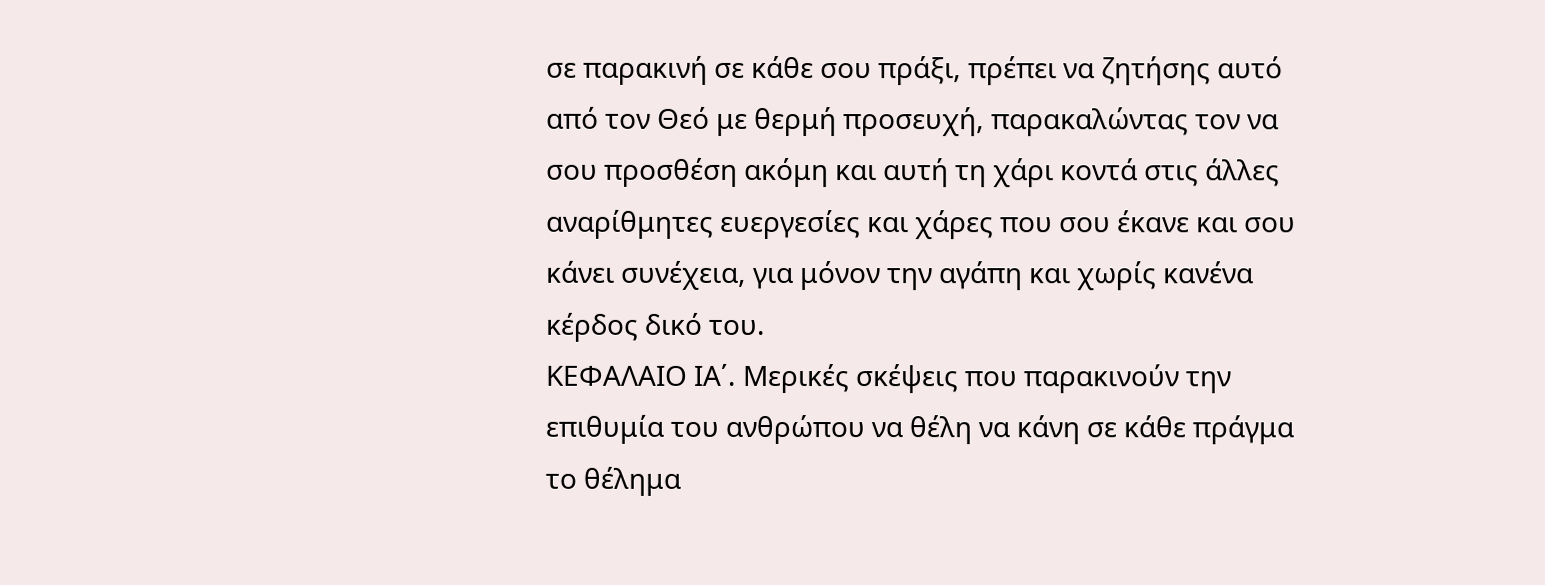σε παρακινή σε κάθε σου πράξι, πρέπει να ζητήσης αυτό από τον Θεό με θερμή προσευχή, παρακαλώντας τον να σου προσθέση ακόμη και αυτή τη χάρι κοντά στις άλλες αναρίθμητες ευεργεσίες και χάρες που σου έκανε και σου κάνει συνέχεια, για μόνον την αγάπη και χωρίς κανένα κέρδος δικό του.
ΚΕΦΑΛΑΙΟ ΙΑ΄. Μερικές σκέψεις που παρακινούν την επιθυμία του ανθρώπου να θέλη να κάνη σε κάθε πράγμα το θέλημα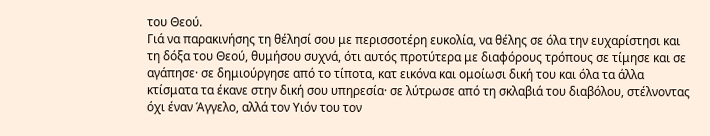του Θεού.
Γιά να παρακινήσης τη θέλησί σου με περισσοτέρη ευκολία, να θέλης σε όλα την ευχαρίστησι και τη δόξα του Θεού, θυμήσου συχνά, ότι αυτός προτύτερα με διαφόρους τρόπους σε τίμησε και σε αγάπησε· σε δημιούργησε από το τίποτα, κατ εικόνα και ομοίωσι δική του και όλα τα άλλα κτίσματα τα έκανε στην δική σου υπηρεσία· σε λύτρωσε από τη σκλαβιά του διαβόλου, στέλνοντας όχι έναν Άγγελο, αλλά τον Υιόν του τον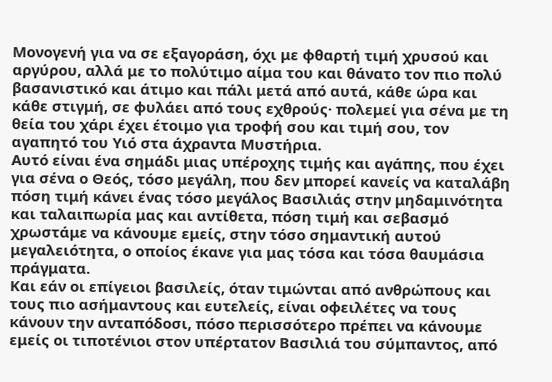Μονογενή για να σε εξαγοράση, όχι με φθαρτή τιμή χρυσού και αργύρου, αλλά με το πολύτιμο αίμα του και θάνατο τον πιο πολύ βασανιστικό και άτιμο και πάλι μετά από αυτά, κάθε ώρα και κάθε στιγμή, σε φυλάει από τους εχθρούς· πολεμεί για σένα με τη θεία του χάρι έχει έτοιμο για τροφή σου και τιμή σου, τον αγαπητό του Υιό στα άχραντα Μυστήρια.
Αυτό είναι ένα σημάδι μιας υπέροχης τιμής και αγάπης, που έχει για σένα ο Θεός, τόσο μεγάλη, που δεν μπορεί κανείς να καταλάβη πόση τιμή κάνει ένας τόσο μεγάλος Βασιλιάς στην μηδαμινότητα και ταλαιπωρία μας και αντίθετα, πόση τιμή και σεβασμό χρωστάμε να κάνουμε εμείς, στην τόσο σημαντική αυτού μεγαλειότητα, ο οποίος έκανε για μας τόσα και τόσα θαυμάσια πράγματα.
Και εάν οι επίγειοι βασιλείς, όταν τιμώνται από ανθρώπους και τους πιο ασήμαντους και ευτελείς, είναι οφειλέτες να τους κάνουν την ανταπόδοσι, πόσο περισσότερο πρέπει να κάνουμε εμείς οι τιποτένιοι στον υπέρτατον Βασιλιά του σύμπαντος, από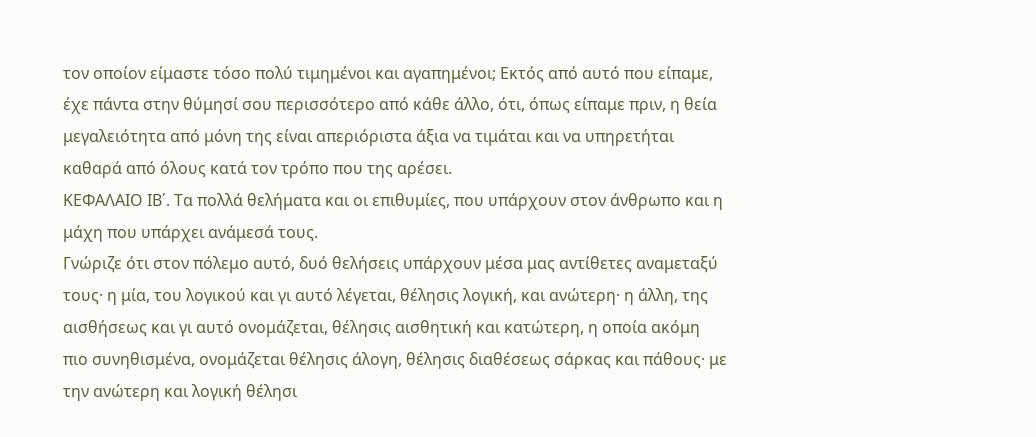τον οποίον είμαστε τόσο πολύ τιμημένοι και αγαπημένοι; Εκτός από αυτό που είπαμε, έχε πάντα στην θύμησί σου περισσότερο από κάθε άλλο, ότι, όπως είπαμε πριν, η θεία μεγαλειότητα από μόνη της είναι απεριόριστα άξια να τιμάται και να υπηρετήται καθαρά από όλους κατά τον τρόπο που της αρέσει.
ΚΕΦΑΛΑΙΟ ΙΒ΄. Τα πολλά θελήματα και οι επιθυμίες, που υπάρχουν στον άνθρωπο και η μάχη που υπάρχει ανάμεσά τους.
Γνώριζε ότι στον πόλεμο αυτό, δυό θελήσεις υπάρχουν μέσα μας αντίθετες αναμεταξύ τους· η μία, του λογικού και γι αυτό λέγεται, θέλησις λογική, και ανώτερη· η άλλη, της αισθήσεως και γι αυτό ονομάζεται, θέλησις αισθητική και κατώτερη, η οποία ακόμη πιο συνηθισμένα, ονομάζεται θέλησις άλογη, θέλησις διαθέσεως σάρκας και πάθους· με την ανώτερη και λογική θέλησι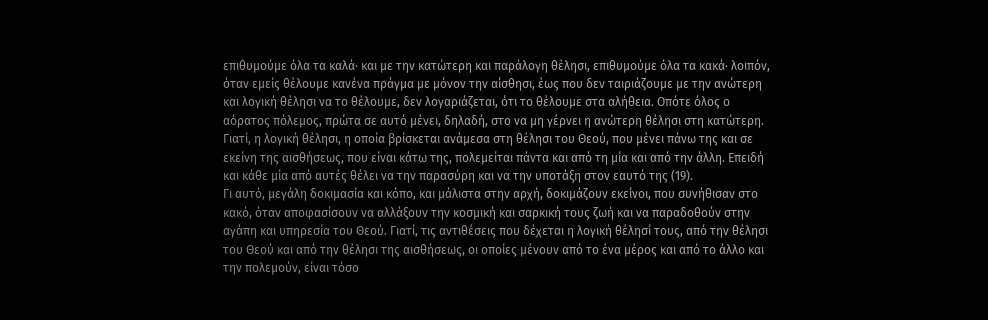επιθυμούμε όλα τα καλά· και με την κατώτερη και παράλογη θέλησι, επιθυμούμε όλα τα κακά· λοιπόν, όταν εμείς θέλουμε κανένα πράγμα με μόνον την αίσθησι, έως που δεν ταιριάζουμε με την ανώτερη και λογική θέλησι να το θέλουμε, δεν λογαριάζεται, ότι το θέλουμε στα αλήθεια. Οπότε όλος ο αόρατος πόλεμος, πρώτα σε αυτό μένει, δηλαδή, στο να μη γέρνει η ανώτερη θέλησι στη κατώτερη. Γιατί, η λογική θέλησι, η οποία βρίσκεται ανάμεσα στη θέλησι του Θεού, που μένει πάνω της και σε εκείνη της αισθήσεως, που είναι κάτω της, πολεμείται πάντα και από τη μία και από την άλλη. Επειδή και κάθε μία από αυτές θέλει να την παρασύρη και να την υποτάξη στον εαυτό της (19).
Γι αυτό, μεγάλη δοκιμασία και κόπο, και μάλιστα στην αρχή, δοκιμάζουν εκείνοι, που συνήθισαν στο κακό, όταν αποφασίσουν να αλλάξουν την κοσμική και σαρκική τους ζωή και να παραδοθούν στην αγάπη και υπηρεσία του Θεού. Γιατί, τις αντιθέσεις που δέχεται η λογική θέλησί τους, από την θέλησι του Θεού και από την θέλησι της αισθήσεως, οι οποίες μένουν από το ένα μέρος και από το άλλο και την πολεμούν, είναι τόσο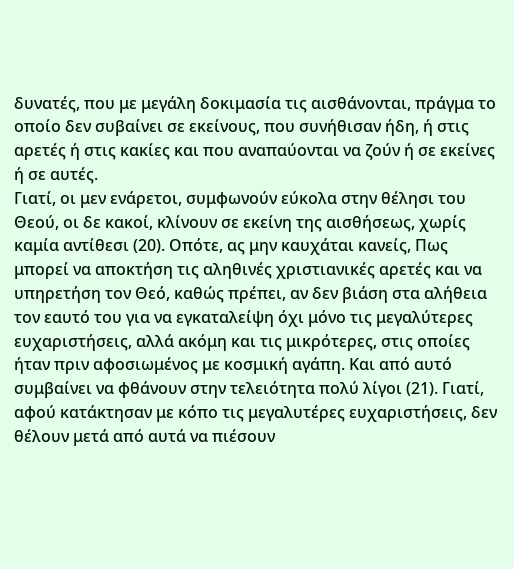δυνατές, που με μεγάλη δοκιμασία τις αισθάνονται, πράγμα το οποίο δεν συβαίνει σε εκείνους, που συνήθισαν ήδη, ή στις αρετές ή στις κακίες και που αναπαύονται να ζούν ή σε εκείνες ή σε αυτές.
Γιατί, οι μεν ενάρετοι, συμφωνούν εύκολα στην θέλησι του Θεού, οι δε κακοί, κλίνουν σε εκείνη της αισθήσεως, χωρίς καμία αντίθεσι (20). Οπότε, ας μην καυχάται κανείς, Πως μπορεί να αποκτήση τις αληθινές χριστιανικές αρετές και να υπηρετήση τον Θεό, καθώς πρέπει, αν δεν βιάση στα αλήθεια τον εαυτό του για να εγκαταλείψη όχι μόνο τις μεγαλύτερες ευχαριστήσεις, αλλά ακόμη και τις μικρότερες, στις οποίες ήταν πριν αφοσιωμένος με κοσμική αγάπη. Και από αυτό συμβαίνει να φθάνουν στην τελειότητα πολύ λίγοι (21). Γιατί, αφού κατάκτησαν με κόπο τις μεγαλυτέρες ευχαριστήσεις, δεν θέλουν μετά από αυτά να πιέσουν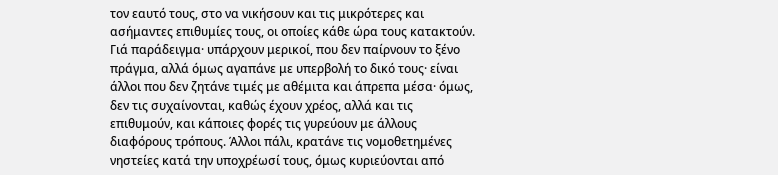τον εαυτό τους, στο να νικήσουν και τις μικρότερες και ασήμαντες επιθυμίες τους, οι οποίες κάθε ώρα τους κατακτούν.
Γιά παράδειγμα· υπάρχουν μερικοί, που δεν παίρνουν το ξένο πράγμα, αλλά όμως αγαπάνε με υπερβολή το δικό τους· είναι άλλοι που δεν ζητάνε τιμές με αθέμιτα και άπρεπα μέσα· όμως, δεν τις συχαίνονται, καθώς έχουν χρέος, αλλά και τις επιθυμούν, και κάποιες φορές τις γυρεύουν με άλλους διαφόρους τρόπους. Άλλοι πάλι, κρατάνε τις νομοθετημένες νηστείες κατά την υποχρέωσί τους, όμως κυριεύονται από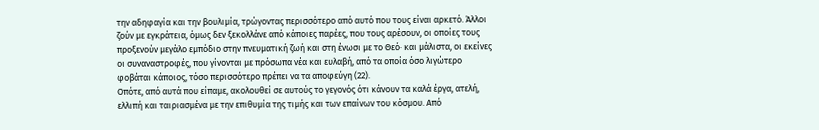την αδηφαγία και την βουλιμία, τρώγοντας περισσότερο από αυτό που τους είναι αρκετό. Άλλοι ζούν με εγκράτεια, όμως δεν ξεκολλάνε από κάποιες παρέες, που τους αρέσουν, οι οποίες τους προξενούν μεγάλο εμπόδιο στην πνευματική ζωή και στη ένωσι με το Θεό· και μάλιστα, οι εκείνες οι συναναστροφές, που γίνονται με πρόσωπα νέα και ευλαβή, από τα οποία όσο λιγώτερο φοβάται κάποιος, τόσο περισσότερο πρέπει να τα αποφεύγη (22).
Οπότε, από αυτά που είπαμε, ακολουθεί σε αυτούς το γεγονός ότι κάνουν τα καλά έργα, ατελή, ελλιπή και ταιριασμένα με την επιθυμία της τιμής και των επαίνων του κόσμου. Από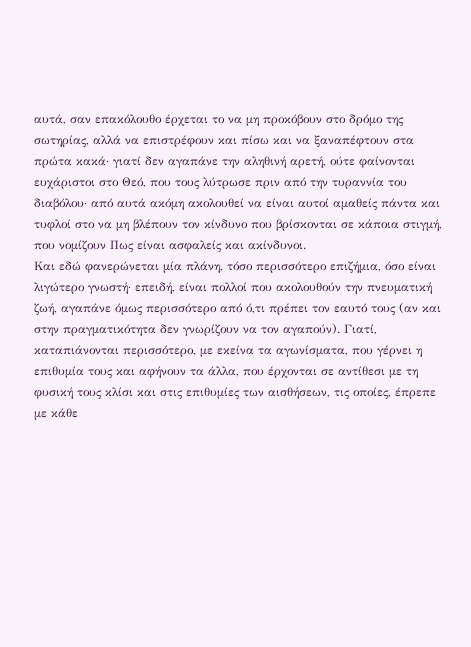αυτά, σαν επακόλουθο έρχεται το να μη προκόβουν στο δρόμο της σωτηρίας, αλλά να επιστρέφουν και πίσω και να ξαναπέφτουν στα πρώτα κακά· γιατί δεν αγαπάνε την αληθινή αρετή, ούτε φαίνονται ευχάριστοι στο Θεό, που τους λύτρωσε πριν από την τυραννία του διαβόλου· από αυτά ακόμη ακολουθεί να είναι αυτοί αμαθείς πάντα και τυφλοί στο να μη βλέπουν τον κίνδυνο που βρίσκονται σε κάποια στιγμή, που νομίζουν Πως είναι ασφαλείς και ακίνδυνοι.
Και εδώ φανερώνεται μία πλάνη, τόσο περισσότερο επιζήμια, όσο είναι λιγώτερο γνωστή· επειδή, είναι πολλοί που ακολουθούν την πνευματική ζωή, αγαπάνε όμως περισσότερο από ό,τι πρέπει τον εαυτό τους (αν και στην πραγματικότητα δεν γνωρίζουν να τον αγαπούν). Γιατί, καταπιάνονται περισσότερο, με εκείνα τα αγωνίσματα, που γέρνει η επιθυμία τους και αφήνουν τα άλλα, που έρχονται σε αντίθεσι με τη φυσική τους κλίσι και στις επιθυμίες των αισθήσεων, τις οποίες, έπρεπε με κάθε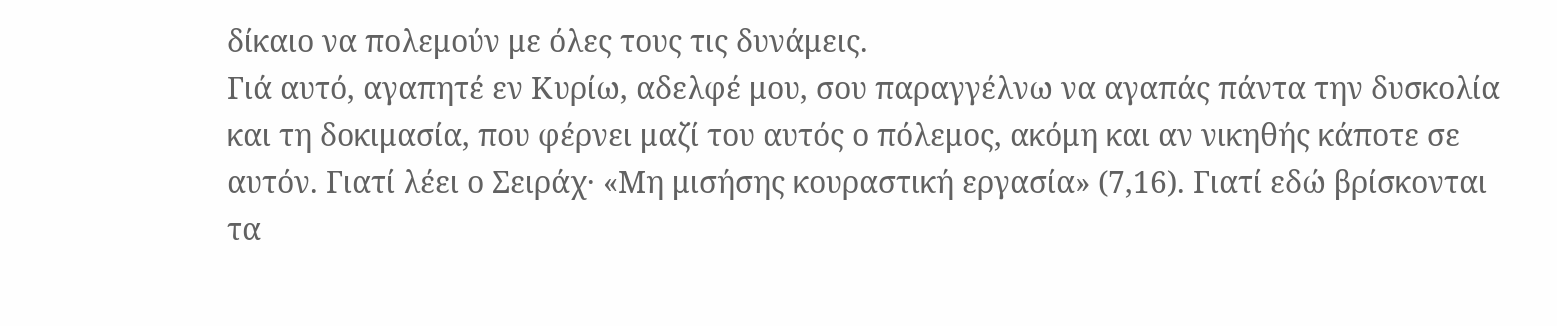δίκαιο να πολεμούν με όλες τους τις δυνάμεις.
Γιά αυτό, αγαπητέ εν Κυρίω, αδελφέ μου, σου παραγγέλνω να αγαπάς πάντα την δυσκολία και τη δοκιμασία, που φέρνει μαζί του αυτός ο πόλεμος, ακόμη και αν νικηθής κάποτε σε αυτόν. Γιατί λέει ο Σειράχ· «Μη μισήσης κουραστική εργασία» (7,16). Γιατί εδώ βρίσκονται τα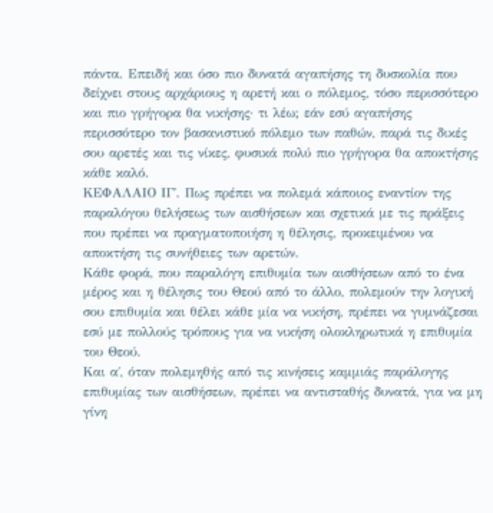πάντα. Επειδή και όσο πιο δυνατά αγαπήσης τη δυσκολία που δείχνει στους αρχάριους η αρετή και ο πόλεμος, τόσο περισσότερο και πιο γρήγορα θα νικήσης· τι λέω; εάν εσύ αγαπήσης περισσότερο τον βασανιστικό πόλεμο των παθών, παρά τις δικές σου αρετές και τις νίκες, φυσικά πολύ πιο γρήγορα θα αποκτήσης κάθε καλό.
ΚΕΦΑΛΑΙΟ ΙΓ΄. Πως πρέπει να πολεμά κάποιος εναντίον της παραλόγου θελήσεως των αισθήσεων και σχετικά με τις πράξεις που πρέπει να πραγματοποιήση η θέλησις, προκειμένου να αποκτήση τις συνήθειες των αρετών.
Κάθε φορά, που παραλόγη επιθυμία των αισθήσεων από το ένα μέρος και η θέλησις του Θεού από το άλλο, πολεμούν την λογική σου επιθυμία και θέλει κάθε μία να νικήση, πρέπει να γυμνάζεσαι εσύ με πολλούς τρόπους για να νικήση ολοκληρωτικά η επιθυμία του Θεού.
Και α΄, όταν πολεμηθής από τις κινήσεις καμμιάς παράλογης επιθυμίας των αισθήσεων, πρέπει να αντισταθής δυνατά, για να μη γίνη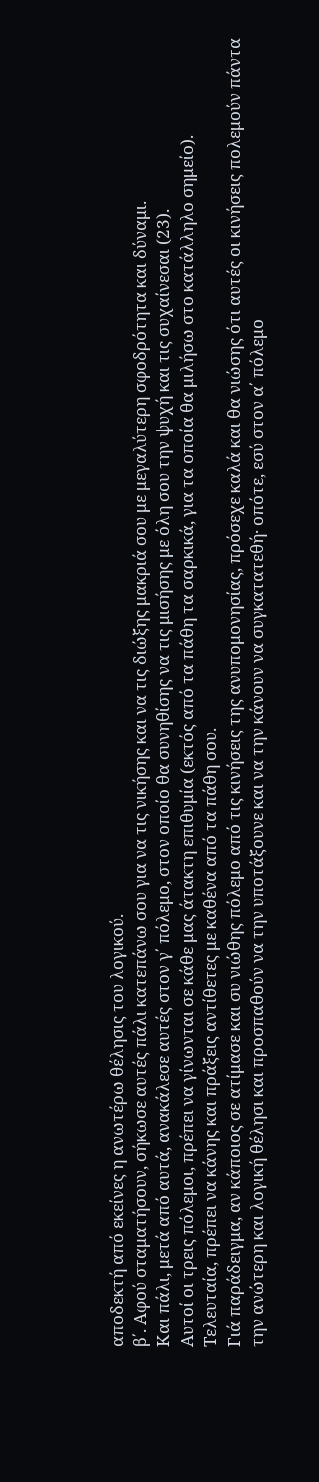αποδεκτή από εκείνες η ανωτέρω θέλησις του λογικού.
β΄. Αφού σταματήσουν, σήκωσε αυτές πάλι κατεπάνω σου για να τις νικήσης και να τις διώξης μακριά σου με μεγαλύτερη σφοδρότητα και δύναμι.
Και πάλι, μετά από αυτά, ανακάλεσε αυτές στον γ΄ πόλεμο, στον οποίο θα συνηθίσης να τις μισήσης με όλη σου την ψυχή και τις συχαίνεσαι (23).
Αυτοί οι τρεις πόλεμοι, πρέπει να γίνωνται σε κάθε μας άτακτη επιθυμία (εκτός από τα πάθη τα σαρκικά, για τα οποία θα μιλήσω στο κατάλληλο σημείο).
Τελευταία, πρέπει να κάνης και πράξεις αντίθετες με καθένα από τα πάθη σου.
Γιά παράδειγμα, αν κάποιος σε ατίμασε και συ νιώθης πόλεμο από τις κινήσεις της ανυπομονησίας, πρόσεχε καλά και θα νιώσης ότι αυτές οι κινήσεις πολεμούν πάντα την ανώτερη και λογική θέλησι και προσπαθούν να την υποτάξουνε και να την κάνουν να συγκατατεθή· οπότε, εσύ στον α΄ πόλεμο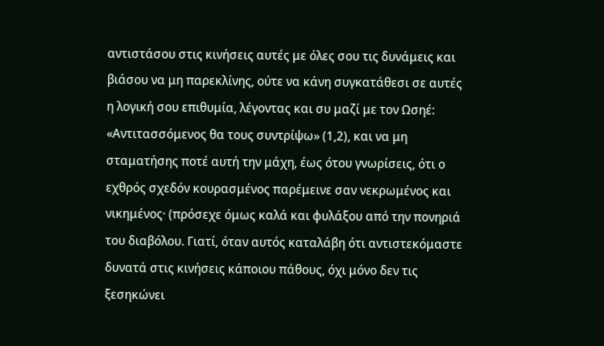αντιστάσου στις κινήσεις αυτές με όλες σου τις δυνάμεις και βιάσου να μη παρεκλίνης, ούτε να κάνη συγκατάθεσι σε αυτές η λογική σου επιθυμία, λέγοντας και συ μαζί με τον Ωσηέ: «Αντιτασσόμενος θα τους συντρίψω» (1,2), και να μη σταματήσης ποτέ αυτή την μάχη, έως ότου γνωρίσεις, ότι ο εχθρός σχεδόν κουρασμένος παρέμεινε σαν νεκρωμένος και νικημένος· (πρόσεχε όμως καλά και φυλάξου από την πονηριά του διαβόλου. Γιατί, όταν αυτός καταλάβη ότι αντιστεκόμαστε δυνατά στις κινήσεις κάποιου πάθους, όχι μόνο δεν τις ξεσηκώνει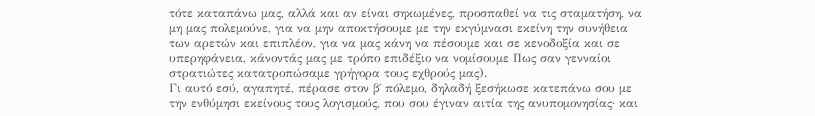τότε καταπάνω μας, αλλά και αν είναι σηκωμένες, προσπαθεί να τις σταματήση, να μη μας πολεμούνε, για να μην αποκτήσουμε με την εκγύμνασι εκείνη την συνήθεια των αρετών και επιπλέον, για να μας κάνη να πέσουμε και σε κενοδοξία και σε υπερηφάνεια, κάνοντάς μας με τρόπο επιδέξιο να νομίσουμε Πως σαν γενναίοι στρατιώτες κατατροπώσαμε γρήγορα τους εχθρούς μας).
Γι αυτό εσύ, αγαπητέ, πέρασε στον β΄ πόλεμο, δηλαδή ξεσήκωσε κατεπάνω σου με την ενθύμησι εκείνους τους λογισμούς, που σου έγιναν αιτία της ανυπομονησίας· και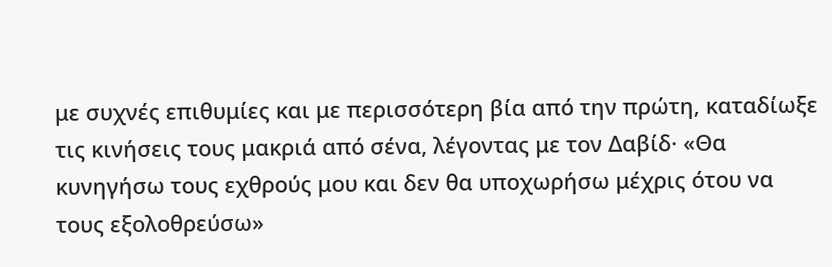με συχνές επιθυμίες και με περισσότερη βία από την πρώτη, καταδίωξε τις κινήσεις τους μακριά από σένα, λέγοντας με τον Δαβίδ· «Θα κυνηγήσω τους εχθρούς μου και δεν θα υποχωρήσω μέχρις ότου να τους εξολοθρεύσω»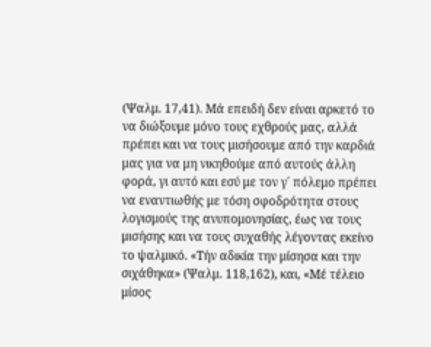(Ψαλμ. 17,41). Μά επειδή δεν είναι αρκετό το να διώξουμε μόνο τους εχθρούς μας, αλλά πρέπει και να τους μισήσουμε από την καρδιά μας για να μη νικηθούμε από αυτούς άλλη φορά, γι αυτό και εσύ με τον γ΄ πόλεμο πρέπει να εναντιωθής με τόση σφοδρότητα στους λογισμούς της ανυπομονησίας, έως να τους μισήσης και να τους συχαθής λέγοντας εκείνο το ψαλμικό. «Τήν αδικία την μίσησα και την σιχάθηκα» (Ψαλμ. 118,162), και, «Μέ τέλειο μίσος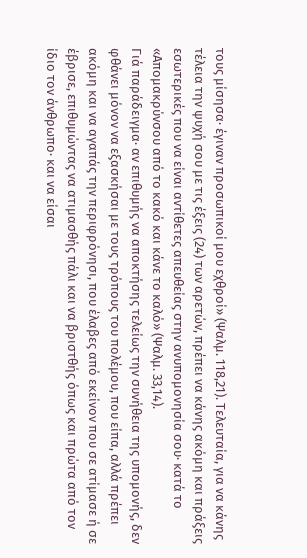τους μίσησα· έγιναν προσωπικοί μου εχθροί» (Ψαλμ. 118,21). Τελευταία, για να κάνης τέλεια την ψυχή σου με τις έξεις (24) των αρετών, πρέπει να κάνης ακόμη και πράξεις εσωτερικές που να είναι αντίθετες απευθείας στην ανυπομονησία σου· κατά το «Απομακρύνσου από το κακό και κάνε το καλό» (Ψαλμ. 33,14).
Γιά παράδειγμα· αν επιθυμής να αποκτήσης τελείως την συνήθεια της υπομονής, δεν φθάνει μόνον να εξασκήσαι με τους τρόπους του πολέμου, που είπα, αλλά πρέπει ακόμη και να αγαπάς την περιφρόνησι, που έλαβες από εκείνον που σε ατίμασε ή σε έβρισε, επιθυμώντας να ατιμασθής πάλι και να βριστθής όπως και πρώτα από τον ίδιο τον άνθρωπο· και να είσαι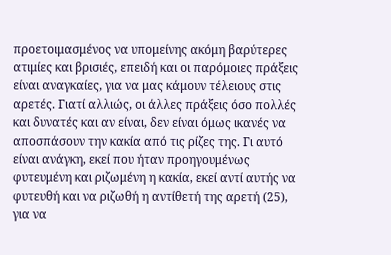προετοιμασμένος να υπομείνης ακόμη βαρύτερες ατιμίες και βρισιές, επειδή και οι παρόμοιες πράξεις είναι αναγκαίες, για να μας κάμουν τέλειους στις αρετές. Γιατί αλλιώς, οι άλλες πράξεις όσο πολλές και δυνατές και αν είναι, δεν είναι όμως ικανές να αποσπάσουν την κακία από τις ρίζες της. Γι αυτό είναι ανάγκη, εκεί που ήταν προηγουμένως φυτευμένη και ριζωμένη η κακία, εκεί αντί αυτής να φυτευθή και να ριζωθή η αντίθετή της αρετή (25), για να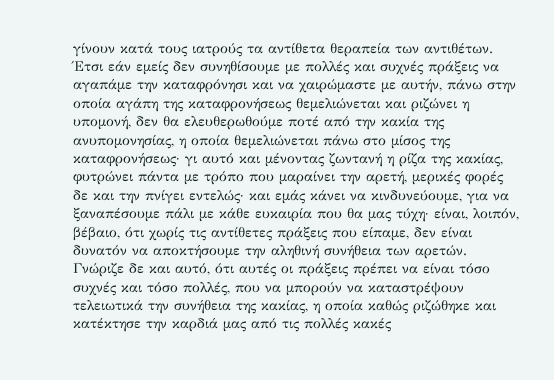γίνουν κατά τους ιατρούς τα αντίθετα θεραπεία των αντιθέτων.
Έτσι εάν εμείς δεν συνηθίσουμε με πολλές και συχνές πράξεις να αγαπάμε την καταφρόνησι και να χαιρώμαστε με αυτήν, πάνω στην οποία αγάπη της καταφρονήσεως θεμελιώνεται και ριζώνει η υπομονή, δεν θα ελευθερωθούμε ποτέ από την κακία της ανυπομονησίας, η οποία θεμελιώνεται πάνω στο μίσος της καταφρονήσεως· γι αυτό και μένοντας ζωντανή η ρίζα της κακίας, φυτρώνει πάντα με τρόπο που μαραίνει την αρετή, μερικές φορές δε και την πνίγει εντελώς· και εμάς κάνει να κινδυνεύουμε, για να ξαναπέσουμε πάλι με κάθε ευκαιρία που θα μας τύχη· είναι, λοιπόν, βέβαιο, ότι χωρίς τις αντίθετες πράξεις που είπαμε, δεν είναι δυνατόν να αποκτήσουμε την αληθινή συνήθεια των αρετών.
Γνώριζε δε και αυτό, ότι αυτές οι πράξεις πρέπει να είναι τόσο συχνές και τόσο πολλές, που να μπορούν να καταστρέψουν τελειωτικά την συνήθεια της κακίας, η οποία καθώς ριζώθηκε και κατέκτησε την καρδιά μας από τις πολλές κακές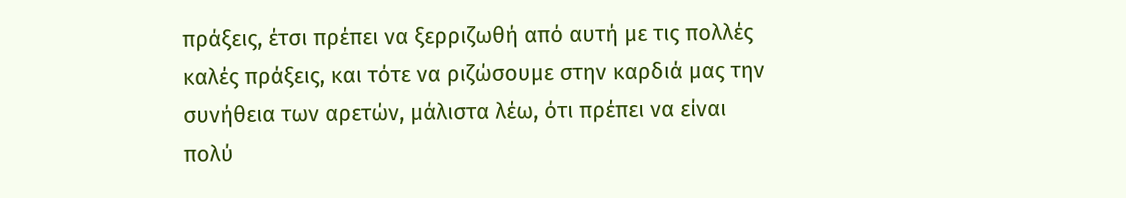πράξεις, έτσι πρέπει να ξερριζωθή από αυτή με τις πολλές καλές πράξεις, και τότε να ριζώσουμε στην καρδιά μας την συνήθεια των αρετών, μάλιστα λέω, ότι πρέπει να είναι πολύ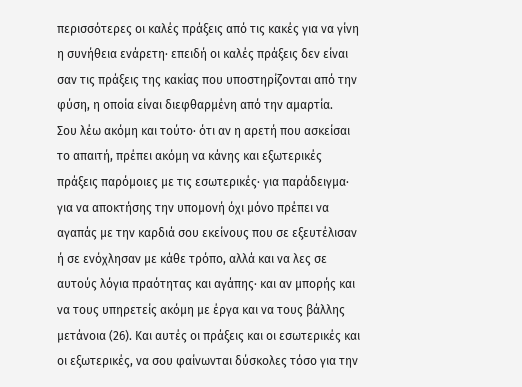περισσότερες οι καλές πράξεις από τις κακές για να γίνη η συνήθεια ενάρετη· επειδή οι καλές πράξεις δεν είναι σαν τις πράξεις της κακίας που υποστηρίζονται από την φύση, η οποία είναι διεφθαρμένη από την αμαρτία.
Σου λέω ακόμη και τούτο· ότι αν η αρετή που ασκείσαι το απαιτή, πρέπει ακόμη να κάνης και εξωτερικές πράξεις παρόμοιες με τις εσωτερικές· για παράδειγμα· για να αποκτήσης την υπομονή όχι μόνο πρέπει να αγαπάς με την καρδιά σου εκείνους που σε εξευτέλισαν ή σε ενόχλησαν με κάθε τρόπο, αλλά και να λες σε αυτούς λόγια πραότητας και αγάπης· και αν μπορής και να τους υπηρετείς ακόμη με έργα και να τους βάλλης μετάνοια (26). Και αυτές οι πράξεις και οι εσωτερικές και οι εξωτερικές, να σου φαίνωνται δύσκολες τόσο για την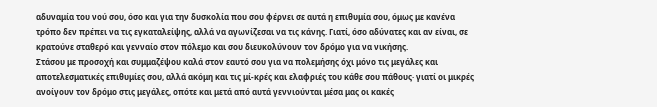αδυναμία του νού σου, όσο και για την δυσκολία που σου φέρνει σε αυτά η επιθυμία σου, όμως με κανένα τρόπο δεν πρέπει να τις εγκαταλείψης, αλλά να αγωνίζεσαι να τις κάνης. Γιατί, όσο αδύνατες και αν είναι, σε κρατούνε σταθερό και γενναίο στον πόλεμο και σου διευκολύνουν τον δρόμο για να νικήσης.
Στάσου με προσοχή και συμμαζέψου καλά στον εαυτό σου για να πολεμήσης όχι μόνο τις μεγάλες και αποτελεσματικές επιθυμίες σου, αλλά ακόμη και τις μί-κρές και ελαφριές του κάθε σου πάθους· γιατί οι μικρές ανοίγουν τον δρόμο στις μεγάλες, οπότε και μετά από αυτά γεννιούνται μέσα μας οι κακές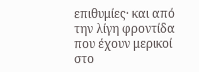επιθυμίες· και από την λίγη φροντίδα που έχουν μερικοί στο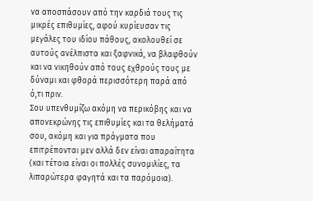να αποσπάσουν από την καρδιά τους τις μικρές επιθυμίες, αφού κυρίευσαν τις μεγάλες του ιδίου πάθους, ακολουθεί σε αυτούς ανέλπιστα και ξαφνικά, να βλαφθούν και να νικηθούν από τους εχθρούς τους με δύναμι και φθορά περισσότερη παρά από ό,τι πριν.
Σου υπενθυμίζω ακόμη να περικόβης και να απονεκρώνης τις επιθυμίες και τα θελήματά σου, ακόμη και για πράγματα που επιτρέπονται μεν αλλά δεν είναι απαραίτητα (και τέτοια είναι οι πολλές συνομιλίες, τα λιπαρώτερα φαγητά και τα παρόμοια).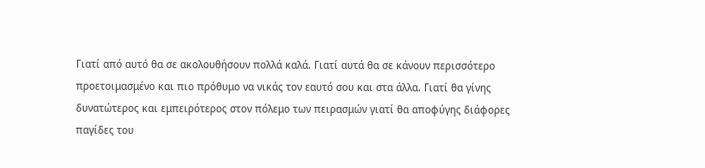Γιατί από αυτό θα σε ακολουθήσουν πολλά καλά. Γιατί αυτά θα σε κάνουν περισσότερο προετοιμασμένο και πιο πρόθυμο να νικάς τον εαυτό σου και στα άλλα. Γιατί θα γίνης δυνατώτερος και εμπειρότερος στον πόλεμο των πειρασμών γιατί θα αποφύγης διάφορες παγίδες του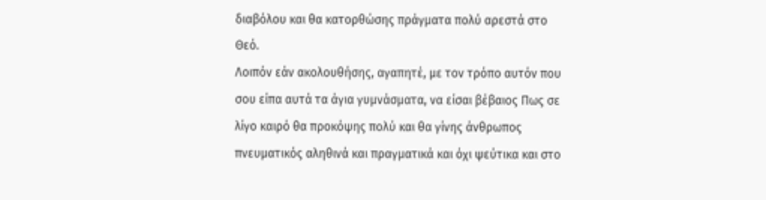διαβόλου και θα κατορθώσης πράγματα πολύ αρεστά στο Θεό.
Λοιπόν εάν ακολουθήσης, αγαπητέ, με τον τρόπο αυτόν που σου είπα αυτά τα άγια γυμνάσματα, να είσαι βέβαιος Πως σε λίγο καιρό θα προκόψης πολύ και θα γίνης άνθρωπος πνευματικός αληθινά και πραγματικά και όχι ψεύτικα και στο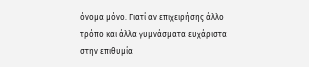όνομα μόνο. Γιατί αν επιχειρήσης άλλο τρόπο και άλλα γυμνάσματα ευχάριστα στην επιθυμία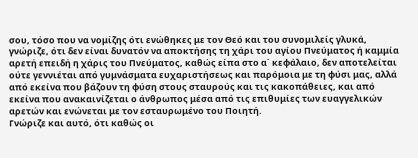σου, τόσο που να νομίζης ότι ενώθηκες με τον Θεό και του συνομιλείς γλυκά, γνώριζε, ότι δεν είναι δυνατόν να αποκτήσης τη χάρι του αγίου Πνεύματος ή καμμία αρετή επειδή η χάρις του Πνεύματος, καθώς είπα στο α΄ κεφάλαιο, δεν αποτελείται ούτε γεννιέται από γυμνάσματα ευχαριστήσεως και παρόμοια με τη φύσι μας, αλλά από εκείνα που βάζουν τη φύση στους σταυρούς και τις κακοπάθειες, και από εκείνα που ανακαινίζεται ο άνθρωπος μέσα από τις επιθυμίες των ευαγγελικών αρετών και ενώνεται με τον εσταυρωμένο του Ποιητή.
Γνώριζε και αυτό, ότι καθώς οι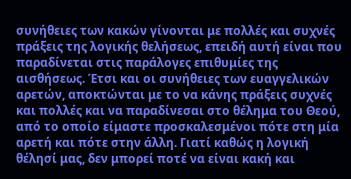συνήθειες των κακών γίνονται με πολλές και συχνές πράξεις της λογικής θελήσεως, επειδή αυτή είναι που παραδίνεται στις παράλογες επιθυμίες της αισθήσεως. Έτσι και οι συνήθειες των ευαγγελικών αρετών, αποκτώνται με το να κάνης πράξεις συχνές και πολλές και να παραδίνεσαι στο θέλημα του Θεού, από το οποίο είμαστε προσκαλεσμένοι πότε στη μία αρετή και πότε στην άλλη. Γιατί καθώς η λογική θέλησί μας, δεν μπορεί ποτέ να είναι κακή και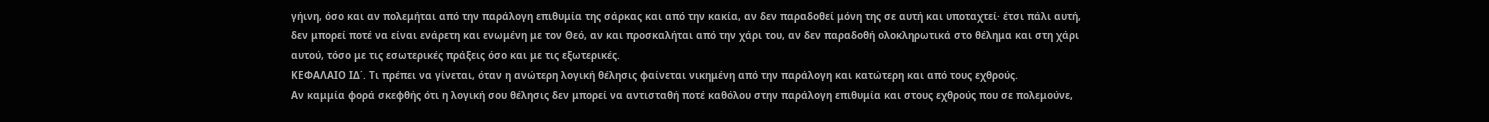γήινη, όσο και αν πολεμήται από την παράλογη επιθυμία της σάρκας και από την κακία, αν δεν παραδοθεί μόνη της σε αυτή και υποταχτεί· έτσι πάλι αυτή, δεν μπορεί ποτέ να είναι ενάρετη και ενωμένη με τον Θεό, αν και προσκαλήται από την χάρι του, αν δεν παραδοθή ολοκληρωτικά στο θέλημα και στη χάρι αυτού, τόσο με τις εσωτερικές πράξεις όσο και με τις εξωτερικές.
ΚΕΦΑΛΑΙΟ ΙΔ΄. Τι πρέπει να γίνεται, όταν η ανώτερη λογική θέλησις φαίνεται νικημένη από την παράλογη και κατώτερη και από τους εχθρούς.
Αν καμμία φορά σκεφθής ότι η λογική σου θέλησις δεν μπορεί να αντισταθή ποτέ καθόλου στην παράλογη επιθυμία και στους εχθρούς που σε πολεμούνε,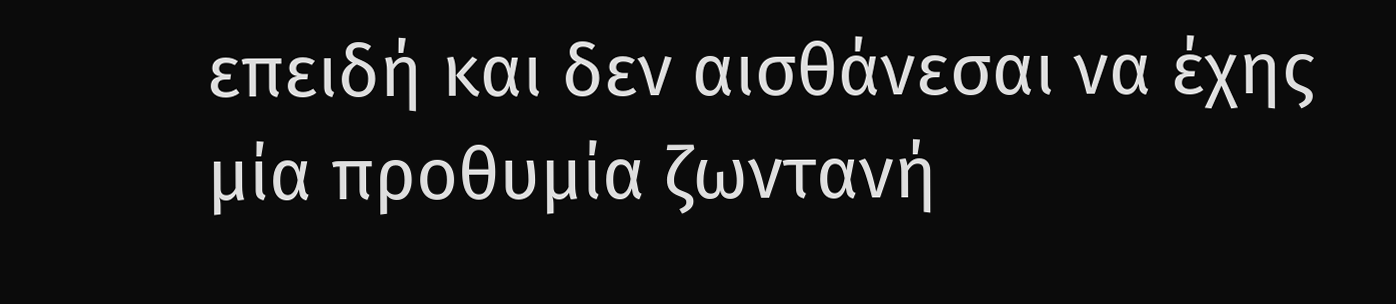επειδή και δεν αισθάνεσαι να έχης μία προθυμία ζωντανή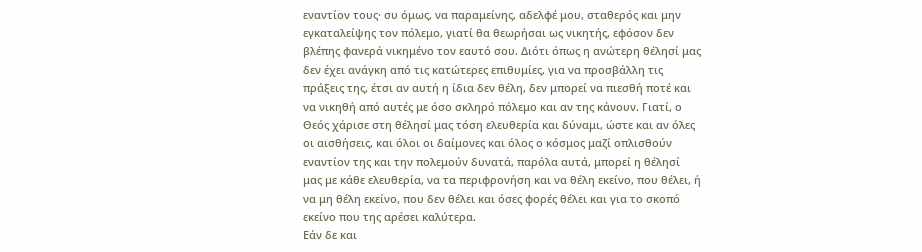εναντίον τους· συ όμως, να παραμείνης, αδελφέ μου, σταθερός και μην εγκαταλείψης τον πόλεμο, γιατί θα θεωρήσαι ως νικητής, εφόσον δεν βλέπης φανερά νικημένο τον εαυτό σου. Διότι όπως η ανώτερη θέλησί μας δεν έχει ανάγκη από τις κατώτερες επιθυμίες, για να προσβάλλη τις πράξεις της, έτσι αν αυτή η ίδια δεν θέλη, δεν μπορεί να πιεσθή ποτέ και να νικηθή από αυτές με όσο σκληρό πόλεμο και αν της κάνουν. Γιατί, ο Θεός χάρισε στη θέλησί μας τόση ελευθερία και δύναμι, ώστε και αν όλες οι αισθήσεις, και όλοι οι δαίμονες και όλος ο κόσμος μαζί οπλισθούν εναντίον της και την πολεμούν δυνατά, παρόλα αυτά, μπορεί η θέλησί μας με κάθε ελευθερία, να τα περιφρονήση και να θέλη εκείνο, που θέλει, ή να μη θέλη εκείνο, που δεν θέλει και όσες φορές θέλει και για το σκοπό εκείνο που της αρέσει καλύτερα.
Εάν δε και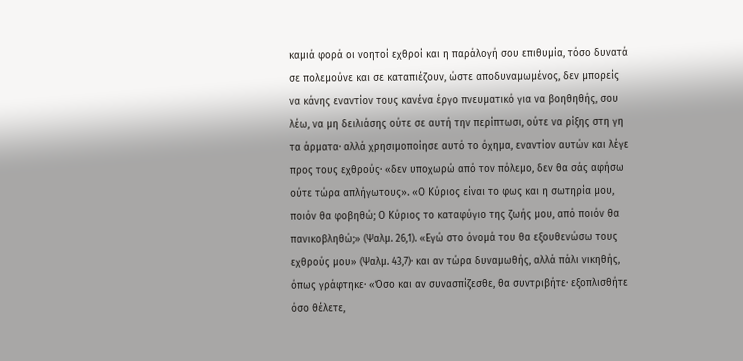καμιά φορά οι νοητοί εχθροί και η παράλογή σου επιθυμία, τόσο δυνατά σε πολεμούνε και σε καταπιέζουν, ώστε αποδυναμωμένος, δεν μπορείς να κάνης εναντίον τους κανένα έργο πνευματικό για να βοηθηθής, σου λέω, να μη δειλιάσης ούτε σε αυτή την περίπτωσι, ούτε να ρίξης στη γη τα άρματα· αλλά χρησιμοποίησε αυτό το όχημα, εναντίον αυτών και λέγε προς τους εχθρούς· «δεν υποχωρώ από τον πόλεμο, δεν θα σάς αφήσω ούτε τώρα απλήγωτους». «Ο Κύριος είναι το φως και η σωτηρία μου, ποιόν θα φοβηθώ; Ο Κύριος το καταφύγιο της ζωής μου, από ποιόν θα πανικοβληθώ;» (Ψαλμ. 26,1). «Εγώ στο όνομά του θα εξουθενώσω τους εχθρούς μου» (Ψαλμ. 43,7)· και αν τώρα δυναμωθής, αλλά πάλι νικηθής, όπως γράφτηκε· «Όσο και αν συνασπίζεσθε, θα συντριβήτε· εξοπλισθήτε όσο θέλετε,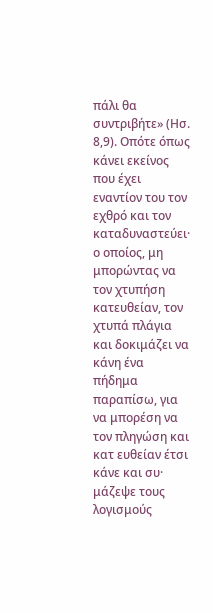πάλι θα συντριβήτε» (Ησ. 8,9). Οπότε όπως κάνει εκείνος που έχει εναντίον του τον εχθρό και τον καταδυναστεύει· ο οποίος, μη μπορώντας να τον χτυπήση κατευθείαν, τον χτυπά πλάγια και δοκιμάζει να κάνη ένα πήδημα παραπίσω, για να μπορέση να τον πληγώση και κατ ευθείαν έτσι κάνε και συ· μάζεψε τους λογισμούς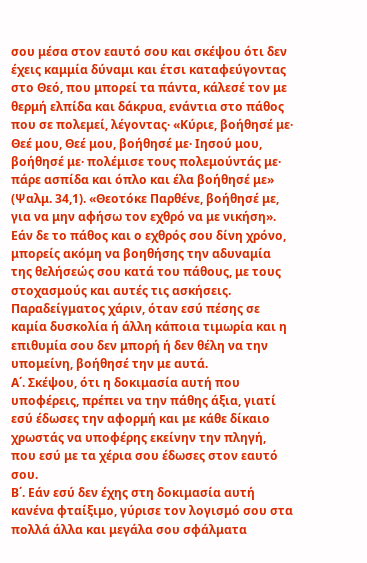σου μέσα στον εαυτό σου και σκέψου ότι δεν έχεις καμμία δύναμι και έτσι καταφεύγοντας στο Θεό, που μπορεί τα πάντα, κάλεσέ τον με θερμή ελπίδα και δάκρυα, ενάντια στο πάθος που σε πολεμεί, λέγοντας· «Κύριε, βοήθησέ με· Θεέ μου, Θεέ μου, βοήθησέ με· Ιησού μου, βοήθησέ με· πολέμισε τους πολεμούντάς με· πάρε ασπίδα και όπλο και έλα βοήθησέ με» (Ψαλμ. 34,1). «Θεοτόκε Παρθένε, βοήθησέ με, για να μην αφήσω τον εχθρό να με νικήση».
Εάν δε το πάθος και ο εχθρός σου δίνη χρόνο, μπορείς ακόμη να βοηθήσης την αδυναμία της θελήσεώς σου κατά του πάθους, με τους στοχασμούς και αυτές τις ασκήσεις. Παραδείγματος χάριν, όταν εσύ πέσης σε καμία δυσκολία ή άλλη κάποια τιμωρία και η επιθυμία σου δεν μπορή ή δεν θέλη να την υπομείνη, βοήθησέ την με αυτά.
Α΄. Σκέψου, ότι η δοκιμασία αυτή που υποφέρεις, πρέπει να την πάθης άξια, γιατί εσύ έδωσες την αφορμή και με κάθε δίκαιο χρωστάς να υποφέρης εκείνην την πληγή, που εσύ με τα χέρια σου έδωσες στον εαυτό σου.
Β΄. Εάν εσύ δεν έχης στη δοκιμασία αυτή κανένα φταίξιμο, γύρισε τον λογισμό σου στα πολλά άλλα και μεγάλα σου σφάλματα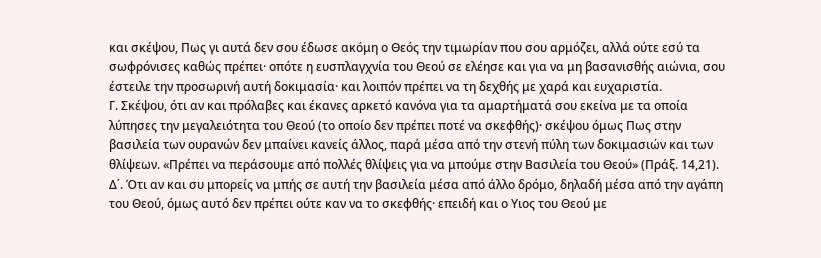και σκέψου, Πως γι αυτά δεν σου έδωσε ακόμη ο Θεός την τιμωρίαν που σου αρμόζει, αλλά ούτε εσύ τα σωφρόνισες καθώς πρέπει· οπότε η ευσπλαγχνία του Θεού σε ελέησε και για να μη βασανισθής αιώνια, σου έστειλε την προσωρινή αυτή δοκιμασία· και λοιπόν πρέπει να τη δεχθής με χαρά και ευχαριστία.
Γ. Σκέψου, ότι αν και πρόλαβες και έκανες αρκετό κανόνα για τα αμαρτήματά σου εκείνα με τα οποία λύπησες την μεγαλειότητα του Θεού (το οποίο δεν πρέπει ποτέ να σκεφθής)· σκέψου όμως Πως στην βασιλεία των ουρανών δεν μπαίνει κανείς άλλος, παρά μέσα από την στενή πύλη των δοκιμασιών και των θλίψεων. «Πρέπει να περάσουμε από πολλές θλίψεις για να μπούμε στην Βασιλεία του Θεού» (Πράξ. 14,21).
Δ΄. Ότι αν και συ μπορείς να μπής σε αυτή την βασιλεία μέσα από άλλο δρόμο, δηλαδή μέσα από την αγάπη του Θεού, όμως αυτό δεν πρέπει ούτε καν να το σκεφθής· επειδή και ο Υιος του Θεού με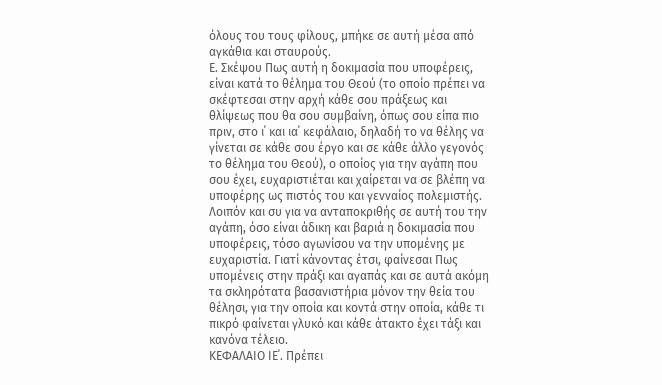όλους του τους φίλους, μπήκε σε αυτή μέσα από αγκάθια και σταυρούς.
Ε. Σκέψου Πως αυτή η δοκιμασία που υποφέρεις, είναι κατά το θέλημα του Θεού (το οποίο πρέπει να σκέφτεσαι στην αρχή κάθε σου πράξεως και θλίψεως που θα σου συμβαίνη, όπως σου είπα πιο πριν, στο ι΄ και ια΄ κεφάλαιο, δηλαδή το να θέλης να γίνεται σε κάθε σου έργο και σε κάθε άλλο γεγονός το θέλημα του Θεού), ο οποίος για την αγάπη που σου έχει, ευχαριστιέται και χαίρεται να σε βλέπη να υποφέρης ως πιστός του και γενναίος πολεμιστής. Λοιπόν και συ για να ανταποκριθής σε αυτή του την αγάπη, όσο είναι άδικη και βαριά η δοκιμασία που υποφέρεις, τόσο αγωνίσου να την υπομένης με ευχαριστία. Γιατί κάνοντας έτσι, φαίνεσαι Πως υπομένεις στην πράξι και αγαπάς και σε αυτά ακόμη τα σκληρότατα βασανιστήρια μόνον την θεία του θέλησι, για την οποία και κοντά στην οποία, κάθε τι πικρό φαίνεται γλυκό και κάθε άτακτο έχει τάξι και κανόνα τέλειο.
ΚΕΦΑΛΑΙΟ ΙΕ΄. Πρέπει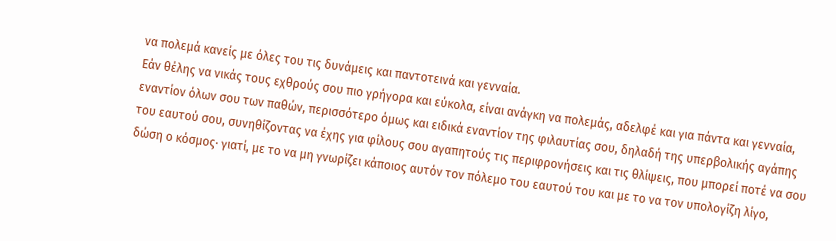να πολεμά κανείς με όλες του τις δυνάμεις και παντοτεινά και γενναία.
Εάν θέλης να νικάς τους εχθρούς σου πιο γρήγορα και εύκολα, είναι ανάγκη να πολεμάς, αδελφέ και για πάντα και γενναία, εναντίον όλων σου των παθών, περισσότερο όμως και ειδικά εναντίον της φιλαυτίας σου, δηλαδή της υπερβολικής αγάπης του εαυτού σου, συνηθίζοντας να έχης για φίλους σου αγαπητούς τις περιφρονήσεις και τις θλίψεις, που μπορεί ποτέ να σου δώση ο κόσμος· γιατί, με το να μη γνωρίζει κάποιος αυτόν τον πόλεμο του εαυτού του και με το να τον υπολογίζη λίγο,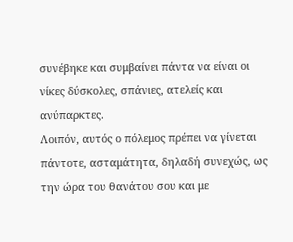συνέβηκε και συμβαίνει πάντα να είναι οι νίκες δύσκολες, σπάνιες, ατελείς και ανύπαρκτες.
Λοιπόν, αυτός ο πόλεμος πρέπει να γίνεται πάντοτε, ασταμάτητα, δηλαδή συνεχώς, ως την ώρα του θανάτου σου και με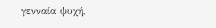γενναία ψυχή,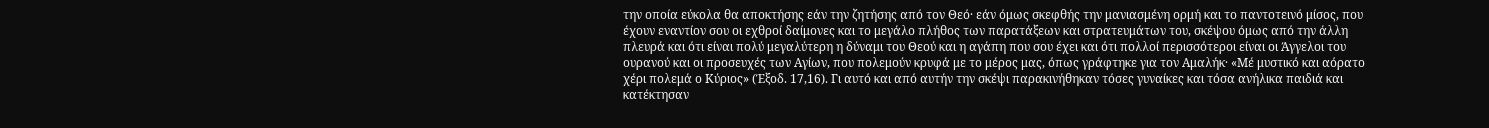την οποία εύκολα θα αποκτήσης εάν την ζητήσης από τον Θεό· εάν όμως σκεφθής την μανιασμένη ορμή και το παντοτεινό μίσος, που έχουν εναντίον σου οι εχθροί δαίμονες και το μεγάλο πλήθος των παρατάξεων και στρατευμάτων του, σκέψου όμως από την άλλη πλευρά και ότι είναι πολύ μεγαλύτερη η δύναμι του Θεού και η αγάπη που σου έχει και ότι πολλοί περισσότεροι είναι οι Άγγελοι του ουρανού και οι προσευχές των Αγίων, που πολεμούν κρυφά με το μέρος μας, όπως γράφτηκε για τον Αμαλήκ· «Μέ μυστικό και αόρατο χέρι πολεμά ο Κύριος» (Έξοδ. 17,16). Γι αυτό και από αυτήν την σκέψι παρακινήθηκαν τόσες γυναίκες και τόσα ανήλικα παιδιά και κατέκτησαν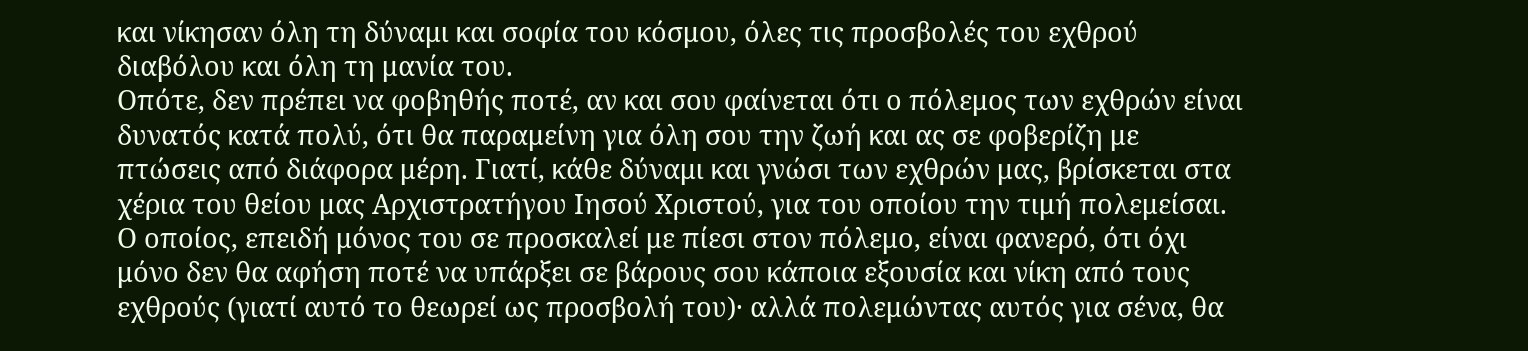και νίκησαν όλη τη δύναμι και σοφία του κόσμου, όλες τις προσβολές του εχθρού διαβόλου και όλη τη μανία του.
Οπότε, δεν πρέπει να φοβηθής ποτέ, αν και σου φαίνεται ότι ο πόλεμος των εχθρών είναι δυνατός κατά πολύ, ότι θα παραμείνη για όλη σου την ζωή και ας σε φοβερίζη με πτώσεις από διάφορα μέρη. Γιατί, κάθε δύναμι και γνώσι των εχθρών μας, βρίσκεται στα χέρια του θείου μας Αρχιστρατήγου Ιησού Χριστού, για του οποίου την τιμή πολεμείσαι. Ο οποίος, επειδή μόνος του σε προσκαλεί με πίεσι στον πόλεμο, είναι φανερό, ότι όχι μόνο δεν θα αφήση ποτέ να υπάρξει σε βάρους σου κάποια εξουσία και νίκη από τους εχθρούς (γιατί αυτό το θεωρεί ως προσβολή του)· αλλά πολεμώντας αυτός για σένα, θα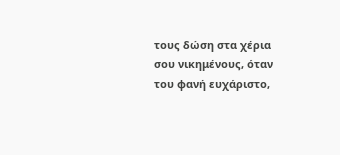τους δώση στα χέρια σου νικημένους, όταν του φανή ευχάριστο,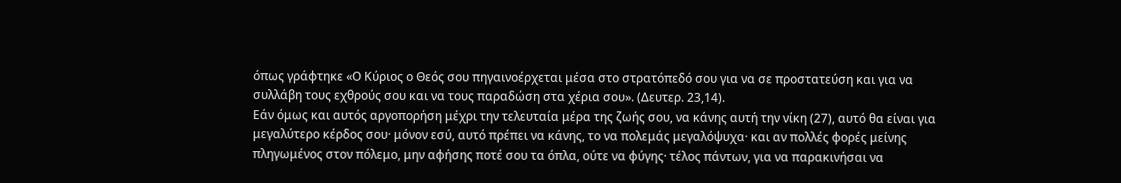όπως γράφτηκε «Ο Κύριος ο Θεός σου πηγαινοέρχεται μέσα στο στρατόπεδό σου για να σε προστατεύση και για να συλλάβη τους εχθρούς σου και να τους παραδώση στα χέρια σου». (Δευτερ. 23,14).
Εάν όμως και αυτός αργοπορήση μέχρι την τελευταία μέρα της ζωής σου, να κάνης αυτή την νίκη (27), αυτό θα είναι για μεγαλύτερο κέρδος σου· μόνον εσύ, αυτό πρέπει να κάνης, το να πολεμάς μεγαλόψυχα· και αν πολλές φορές μείνης πληγωμένος στον πόλεμο, μην αφήσης ποτέ σου τα όπλα, ούτε να φύγης· τέλος πάντων, για να παρακινήσαι να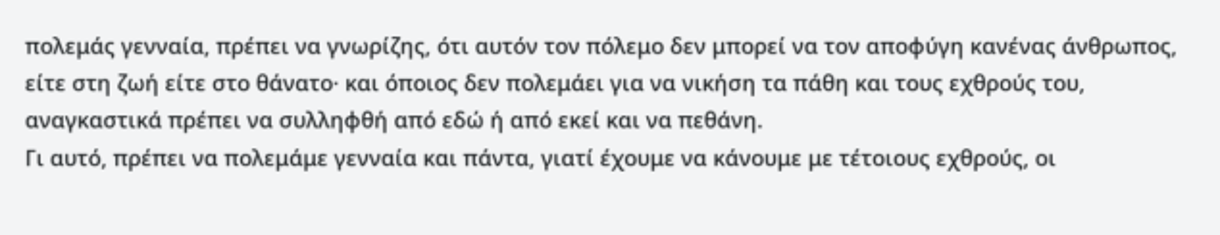πολεμάς γενναία, πρέπει να γνωρίζης, ότι αυτόν τον πόλεμο δεν μπορεί να τον αποφύγη κανένας άνθρωπος, είτε στη ζωή είτε στο θάνατο· και όποιος δεν πολεμάει για να νικήση τα πάθη και τους εχθρούς του, αναγκαστικά πρέπει να συλληφθή από εδώ ή από εκεί και να πεθάνη.
Γι αυτό, πρέπει να πολεμάμε γενναία και πάντα, γιατί έχουμε να κάνουμε με τέτοιους εχθρούς, οι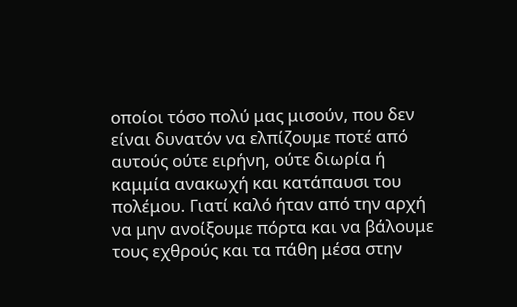οποίοι τόσο πολύ μας μισούν, που δεν είναι δυνατόν να ελπίζουμε ποτέ από αυτούς ούτε ειρήνη, ούτε διωρία ή καμμία ανακωχή και κατάπαυσι του πολέμου. Γιατί καλό ήταν από την αρχή να μην ανοίξουμε πόρτα και να βάλουμε τους εχθρούς και τα πάθη μέσα στην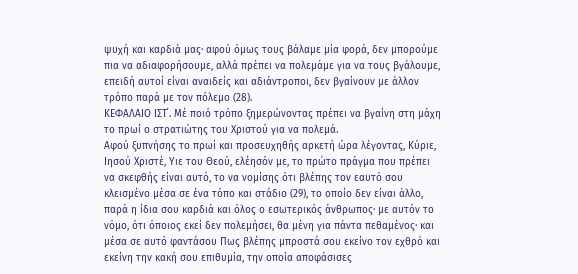ψυχή και καρδιά μας· αφού όμως τους βάλαμε μία φορά, δεν μπορούμε πια να αδιαφορήσουμε, αλλά πρέπει να πολεμάμε για να τους βγάλουμε, επειδή αυτοί είναι αναιδείς και αδιάντροποι, δεν βγαίνουν με άλλον τρόπο παρά με τον πόλεμο (28).
ΚΕΦΑΛΑΙΟ IΣΤ΄. Μέ ποιό τρόπο ξημερώνοντας πρέπει να βγαίνη στη μάχη το πρωί ο στρατιώτης του Χριστού για να πολεμά.
Αφού ξυπνήσης το πρωί και προσευχηθής αρκετή ώρα λέγοντας, Κύριε, Ιησού Χριστέ, Υιε του Θεού, ελέησόν με, το πρώτο πράγμα που πρέπει να σκεφθής είναι αυτό, το να νομίσης ότι βλέπης τον εαυτό σου κλεισμένο μέσα σε ένα τόπο και στάδιο (29), το οποίο δεν είναι άλλο, παρά η ίδια σου καρδιά και όλος ο εσωτερικός άνθρωπος· με αυτόν το νόμο, ότι όποιος εκεί δεν πολεμήσει, θα μένη για πάντα πεθαμένος· και μέσα σε αυτό φαντάσου Πως βλέπης μπροστά σου εκείνο τον εχθρό και εκείνη την κακή σου επιθυμία, την οποία αποφάσισες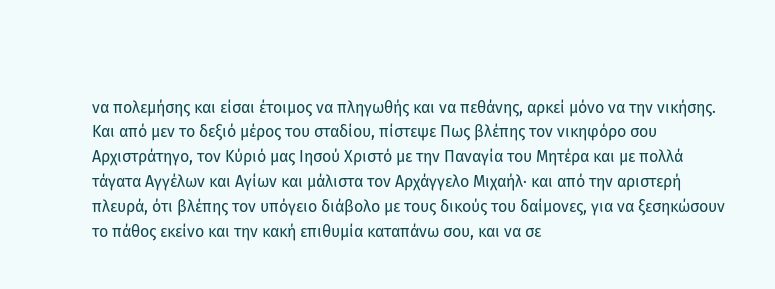να πολεμήσης και είσαι έτοιμος να πληγωθής και να πεθάνης, αρκεί μόνο να την νικήσης. Και από μεν το δεξιό μέρος του σταδίου, πίστεψε Πως βλέπης τον νικηφόρο σου Αρχιστράτηγο, τον Κύριό μας Ιησού Χριστό με την Παναγία του Μητέρα και με πολλά τάγατα Αγγέλων και Αγίων και μάλιστα τον Αρχάγγελο Μιχαήλ· και από την αριστερή πλευρά, ότι βλέπης τον υπόγειο διάβολο με τους δικούς του δαίμονες, για να ξεσηκώσουν το πάθος εκείνο και την κακή επιθυμία καταπάνω σου, και να σε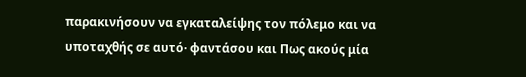παρακινήσουν να εγκαταλείψης τον πόλεμο και να υποταχθής σε αυτό· φαντάσου και Πως ακούς μία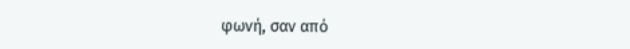φωνή, σαν από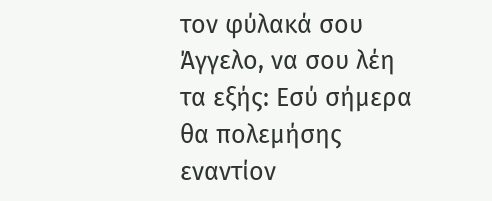τον φύλακά σου Άγγελο, να σου λέη τα εξής: Εσύ σήμερα θα πολεμήσης εναντίον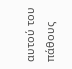αυτού του πάθους